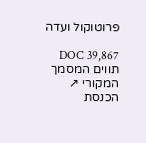פרוטוקול ועדה

DOC 39,867 תווים המסמך המקורי ↗
הכנסת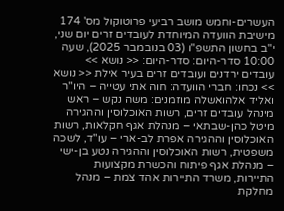העשרים-וחמש מושב רביעי פרוטוקול מס' 174 מישיבת הוועדה המיוחדת לעובדים זרים יום שני, י"ב בחשון התשפ"ו (03 בנובמבר 2025), שעה 10:00 סדר-היום: סדר-היום: << נושא >> עובדים ירדנים ועובדים זרים בעיר אילת << נושא >> נכחו: חברי הוועדה: חוה אתי עטייה – היו"ר ואליד אלהואשלה מוזמנים: משה נקש – ראש מינהל עובדים זרים, רשות האוכלוסין וההגירה מיטל כהן-שבתאי – מנהלת אגף חקלאות, רשות האוכלוסין וההגירה אפרת לב-ארי – עו"ד, לשכה משפטית, רשות האוכלוסין וההגירה נטע בן-ישי – מנהלת אגף פיתוח והכשרת מקצועות התיירות, משרד התיירות אהד צמת – מנהל מחלקת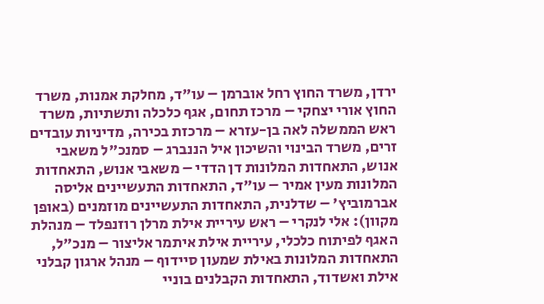ירדן, משרד החוץ רחל אוברמן – עו"ד, מחלקת אמנות, משרד החוץ אורי יצחקי – מרכז תחום, אגף כלכלה ותשתיות, משרד ראש הממשלה לאה בן-עזרא – מרכזת בכירה, מדיניות עובדים זרים, משרד הבינוי והשיכון איל הננברג – סמנכ"ל משאבי אנוש, התאחדות המלונות דן הדדי – משאבי אנוש, התאחדות המלונות מעין אמיר – עו"ד, התאחדות התעשיינים אליסה אברמוביץ' – שדלנית, התאחדות התעשיינים מוזמנים (באופן מקוון): אלי לנקרי – ראש עיריית אילת מרלן רוזנפלד – מנהלת האגף לפיתוח כלכלי, עיריית אילת איתמר אליצור – מנכ"ל, התאחדות המלונות באילת שמעון סיידוף – מנהל ארגון קבלני אילת ואשדוד, התאחדות הקבלנים בוניי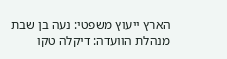הארץ ייעוץ משפטי: נעה בן שבת מנהלת הוועדה: דיקלה טקו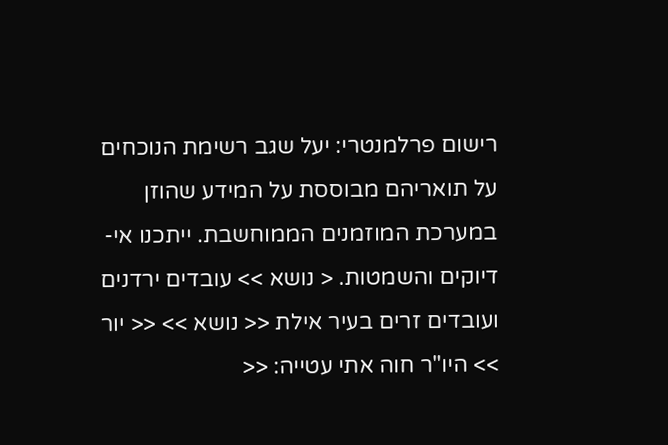רישום פרלמנטרי: יעל שגב רשימת הנוכחים על תואריהם מבוססת על המידע שהוזן במערכת המוזמנים הממוחשבת. ייתכנו אי-דיוקים והשמטות. < נושא >> עובדים ירדנים ועובדים זרים בעיר אילת << נושא >> << יור >> היו"ר חוה אתי עטייה: <<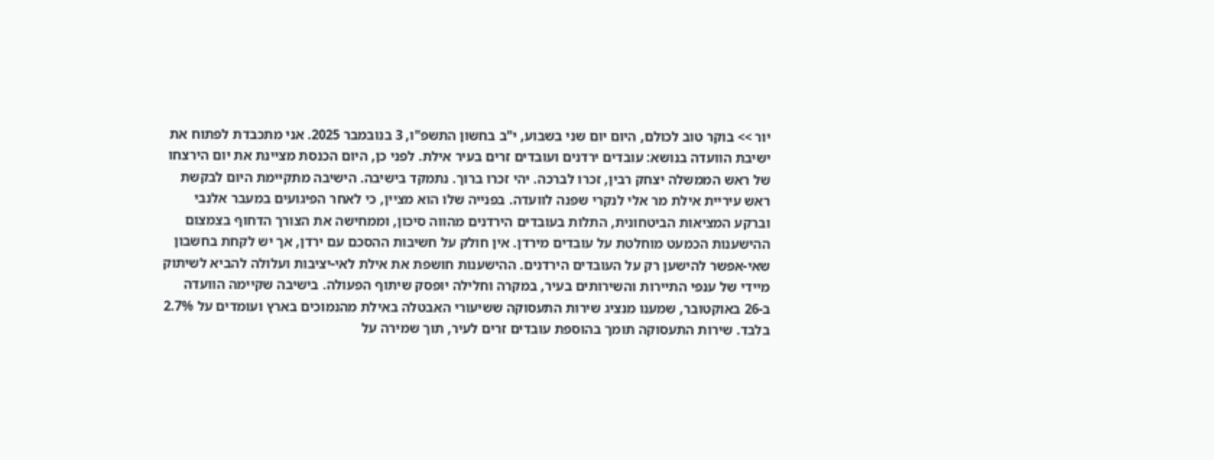יור >> בוקר טוב לכולם, היום יום שני בשבוע, י"ב בחשון התשפ"ו, 3 בנובמבר 2025. אני מתכבדת לפתוח את ישיבת הוועדה בנושא: עובדים ירדנים ועובדים זרים בעיר אילת. לפני כן, היום הכנסת מציינת את יום הירצחו של ראש הממשלה יצחק רבין, זכרו לברכה. יהי זכרו ברוך. נתמקד בישיבה. הישיבה מתקיימת היום לבקשת ראש עיריית אילת מר אלי לנקרי שפנה לוועדה. בפנייה שלו הוא מציין, כי לאחר הפיגועים במעבר אלנבי וברקע המציאות הביטחונית, התלות בעובדים הירדנים מהווה סיכון, וממחישה את הצורך הדחוף בצמצום ההישענות הכמעט מוחלטת על עובדים מירדן. אין חולק על חשיבות ההסכם עם ירדן, אך יש לקחת בחשבון שאי-אפשר להישען רק על העובדים הירדנים. ההישענות חושפת את אילת לאי-יציבות ועלולה להביא לשיתוק מיידי של ענפי התיירות והשירותים בעיר, במקרה וחלילה יופסק שיתוף הפעולה. בישיבה שקיימה הוועדה ב-26 באוקטובר, שמענו מנציג שירות התעסוקה ששיעורי האבטלה באילת מהנמוכים בארץ ועומדים על 2.7% בלבד. שירות התעסוקה תומך בהוספת עובדים זרים לעיר, תוך שמירה על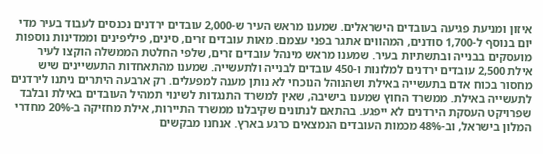איזון ומניעת פגיעה בעובדים הישראלים. שמענו מראש העיר ש-2,000 עובדים ירדנים נכנסים לעבוד בעיר מדי יום בנוסף ל-1,700 סודנים, המהווים אתגר בפני עצמם. מאות עובדים זרים, סינים, פיליפינים וממדינות נוספות מועסקים בבנייה ובתשתיות בעיר. שמענו מראש מינהל עובדים זרים, שלפי החלטת הממשלה הוקצו לעיר אילת 2,500 עובדים ירדנים למלונות ו-450 עובדים לבנייה ולתעשייה. שמענו מהתאחדות התעשיינים שיש מחסור בכוח אדם בתעשייה באילת ושהנוהל הנוכחי לא נותן מענה למפעלים. רק ארבעה היתרים ניתנו לירדנים לתעשייה באילת. ממשרד החוץ שמענו בישיבה, שאין למשרד התנגדות לשינוי תמהיל העובדים באילת ובלבד שפרויקט העסקת הירדנים לא ייפגע. בהתאם לנתונים שקיבלנו ממשרד התיירות, אילת מחזיקה ב-20% מחדרי המלון בישראל, וב-48% מכמות העובדים הנמצאים כרגע בארץ. אנחנו מבקשים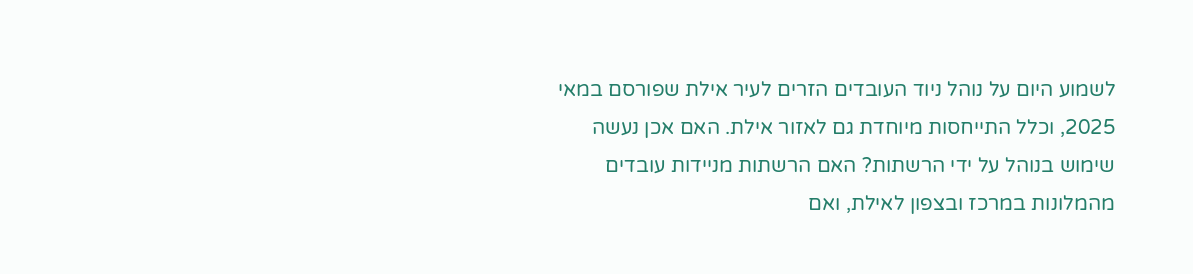לשמוע היום על נוהל ניוד העובדים הזרים לעיר אילת שפורסם במאי 2025, וכלל התייחסות מיוחדת גם לאזור אילת. האם אכן נעשה שימוש בנוהל על ידי הרשתות? האם הרשתות מניידות עובדים מהמלונות במרכז ובצפון לאילת, ואם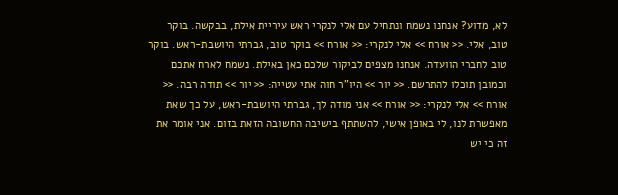לא, מדוע? אנחנו נשמח ונתחיל עם אלי לנקרי ראש עיריית אילת, בבקשה. בוקר טוב, אלי. << אורח >> אלי לנקרי: << אורח >> בוקר טוב, גברתי היושבת-ראש. בוקר טוב לחברי הוועדה. אנחנו מצפים לביקור שלכם כאן באילת. נשמח לארח אתכם וכמובן תוכלו להתרשם. << יור >> היו"ר חוה אתי עטייה: << יור >> תודה רבה. << אורח >> אלי לנקרי: << אורח >> אני מודה לך, גברתי היושבת-ראש, על כך שאת מאפשרת לנו, לי באופן אישי, להשתתף בישיבה החשובה הזאת בזום. אני אומר את זה כי יש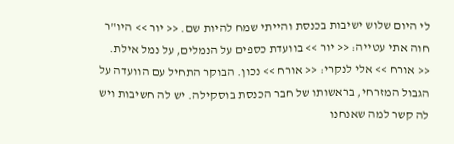לי היום שלוש ישיבות בכנסת והייתי שמח להיות שם. << יור >> היו"ר חוה אתי עטייה: << יור >> בוועדת כספים על הנמלים, על נמל אילת. << אורח >> אלי לנקרי: << אורח >> נכון. הבוקר התחיל עם הוועדה על הגבול המזרחי, בראשותו של חבר הכנסת בוסקילה. יש לה חשיבות ויש לה קשר למה שאנחנו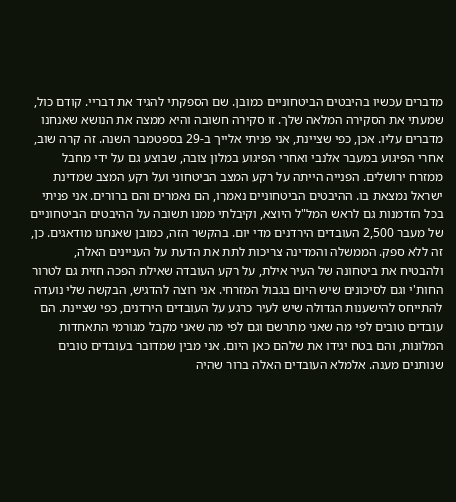מדברים עכשיו בהיבטים הביטחוניים כמובן. שם הספקתי להגיד את דבריי. קודם כול, שמעתי את הסקירה המלאה שלך. זו סקירה חשובה והיא ממצה את הנושא שאנחנו מדברים עליו. אכן, כפי שציינת, אני פניתי אלייך ב-29 בספטמבר השנה. זה קרה שוב, אחרי הפיגוע במעבר אלנבי ואחרי הפיגוע במלון צובה, שבוצע גם על ידי מחבל ממזרח ירושלים. הפנייה הייתה על רקע המצב הביטחוני ועל רקע המצב שמדינת ישראל נמצאת בו. ההיבטים הביטחוניים נאמרו, הם נאמרים והם ברורים. אני פניתי בכל הזדמנות גם לראש המל"ל היוצא, וקיבלתי ממנו תשובה על ההיבטים הביטחוניים של מעבר 2,500 העובדים הירדנים מדי יום. בהקשר הזה, כמובן שאנחנו מודאגים. כן, זה ללא ספק. הממשלה והמדינה צריכות לתת את הדעת על העניינים האלה, ולהבטיח את ביטחונה של העיר אילת, על רקע העובדה שאילת הפכה חזית גם לטרור החות'י וגם לסיכונים שיש היום בגבול המזרחי. אני רוצה להדגיש, הבקשה שלי נועדה להתייחס להישענות הגדולה שיש לעיר כרגע על העובדים הירדנים, כפי שציינת. הם עובדים טובים לפי מה שאני מתרשם וגם לפי מה שאני מקבל מגורמי התאחדות המלונות, והם בטח יגידו את שלהם כאן היום. אני מבין שמדובר בעובדים טובים שנותנים מענה. אלמלא העובדים האלה ברור שהיה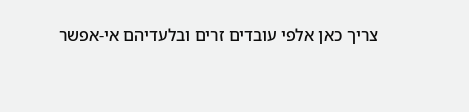צריך כאן אלפי עובדים זרים ובלעדיהם אי-אפשר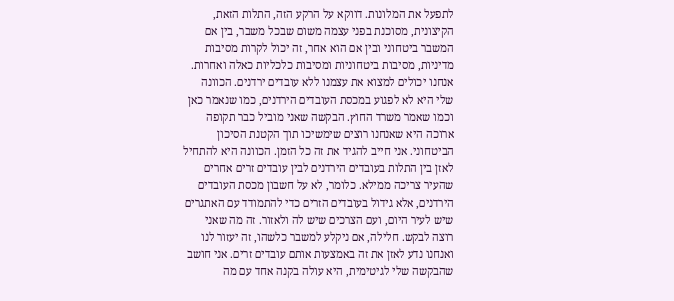לתפעל את המלונות. דווקא על הרקע הזה, התלות הזאת, הקיצונית, מסוכנת בפני עצמה משום שבכל משבר, בין אם המשבר ביטחוני ובין אם הוא אחר, זה יכול לקרות מסיבות מדיניות, מסיבות ביטחוניות ומסיבות כלכליות כאלה ואחרות. אנחנו יכולים למצוא את עצמנו ללא עובדים ירדנים. הכוונה שלי היא לא לפגוע במכסת העובדים הירדנים, כמו שנאמר כאן וכמו שאמר משרד החוץ. הבקשה שאני מוביל כבר תקופה ארוכה היא שאנחנו רוצים שימשיכו תוך הקטנת הסיכון הביטחוני. אני חייב להגיד את זה כל הזמן. הכוונה היא להתחיל לאזן בין התלות בעובדים הירדנים לבין עובדים זרים אחרים שהעיר צריכה ממילא. כלומר, לא על חשבון מכסת העובדים הירדנים, אלא גידול בעובדים הזרים כדי להתמודד עם האתגרים שיש לעיר היום, ועם הצרכים שיש לה ולאזור. זה מה שאני רוצה לבקש. חלילה, אם ניקלע למשבר כלשהו, זה יעזור לנו ואנחנו נדע לאזן את זה באמצעות אותם עובדים זרים. אני חושב שהבקשה שלי לגיטימית, היא עולה בקנה אחד עם מה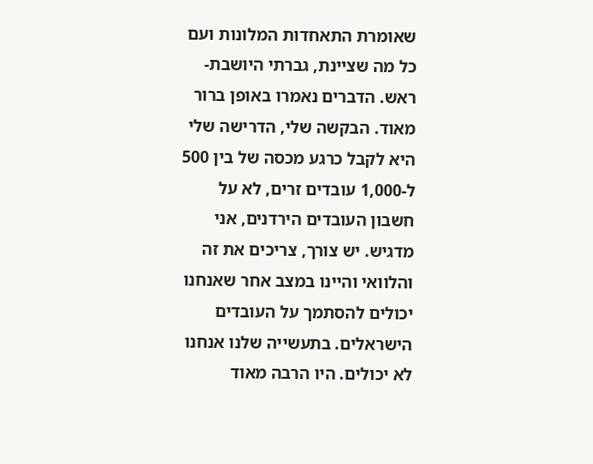שאומרת התאחדות המלונות ועם כל מה שציינת, גברתי היושבת-ראש. הדברים נאמרו באופן ברור מאוד. הבקשה שלי, הדרישה שלי היא לקבל כרגע מכסה של בין 500 ל-1,000 עובדים זרים, לא על חשבון העובדים הירדנים, אני מדגיש. יש צורך, צריכים את זה והלוואי והיינו במצב אחר שאנחנו יכולים להסתמך על העובדים הישראלים. בתעשייה שלנו אנחנו לא יכולים. היו הרבה מאוד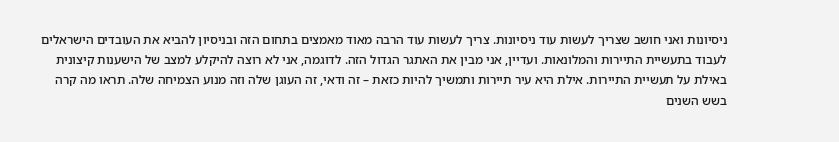ניסיונות ואני חושב שצריך לעשות עוד ניסיונות. צריך לעשות עוד הרבה מאוד מאמצים בתחום הזה ובניסיון להביא את העובדים הישראלים לעבוד בתעשיית התיירות והמלונאות. ועדיין, אני מבין את האתגר הגדול הזה. לדוגמה, אני לא רוצה להיקלע למצב של הישענות קיצונית באילת על תעשיית התיירות. אילת היא עיר תיירות ותמשיך להיות כזאת – זה ודאי, זה העוגן שלה וזה מנוע הצמיחה שלה. תראו מה קרה בשש השנים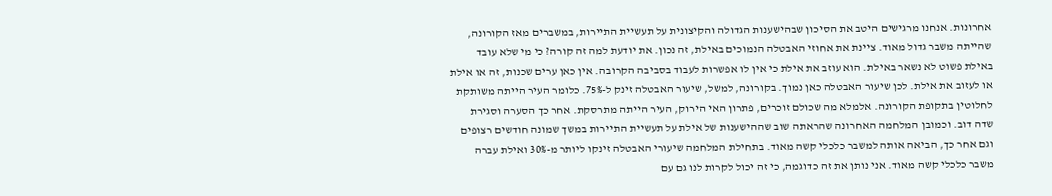אחרונות. אנחנו מרגישים היטב את הסיכון שבהישענות הגדולה והקיצונית על תעשיית התיירות, במשברים מאז הקורונה, שהייתה משבר גדול מאוד. ציינת את אחוזי האבטלה הנמוכים באילת, זה נכון. את יודעת למה זה קורה? כי מי שלא עובד באילת פשוט לא נשאר באילת. הוא עוזב את אילת כי אין לו אפשרות לעבוד בסביבה הקרובה. אין כאן ערים שכנות, זה או אילת או לעזוב את אילת. לכן שיעור האבטלה כאן נמוך. בקורונה, למשל, שיעור האבטלה זינק ל-75%. כלומר העיר הייתה משותקת לחלוטין בתקופת הקורונה. אלמלא מה שכולם זוכרים, פתרון האי הירוק, העיר הייתה מתרסקת. אחר כך הסערה וסגירת שדה דוב. וכמובן המלחמה האחרונה שהראתה שוב שההישענות של אילת על תעשיית התיירות במשך שמונה חודשים רצופים וגם אחר כך, הביאה אותה למשבר כלכלי קשה מאוד. בתחילת המלחמה שיעורי האבטלה זינקו ליותר מ-30% ואילת עברה משבר כלכלי קשה מאוד. אני נותן את זה כדוגמה, כי זה יכול לקרות לנו גם עם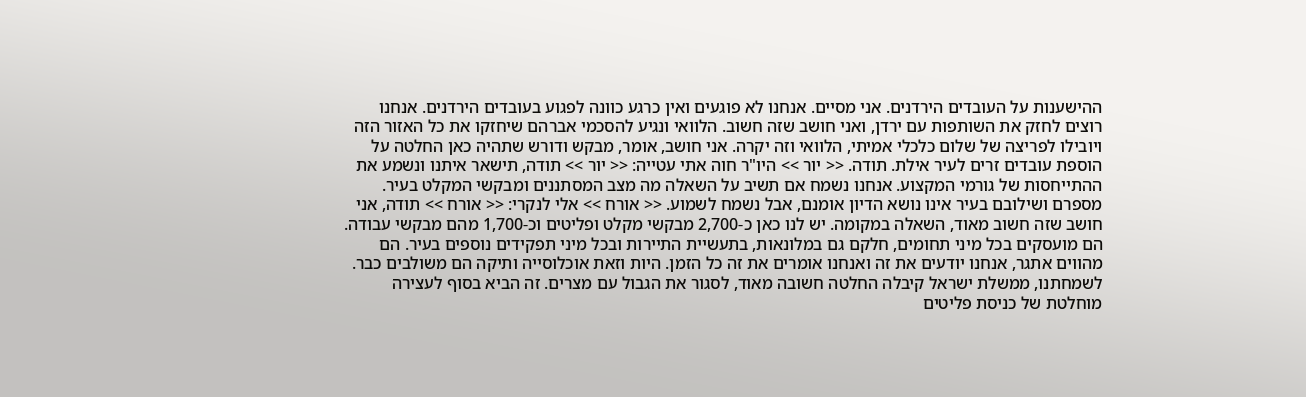ההישענות על העובדים הירדנים. אני מסיים. אנחנו לא פוגעים ואין כרגע כוונה לפגוע בעובדים הירדנים. אנחנו רוצים לחזק את השותפות עם ירדן, ואני חושב שזה חשוב. הלוואי ונגיע להסכמי אברהם שיחזקו את כל האזור הזה ויובילו לפריצה של שלום כלכלי אמיתי, הלוואי וזה יקרה. אני חושב, אומר, מבקש ודורש שתהיה כאן החלטה על הוספת עובדים זרים לעיר אילת. תודה. << יור >> היו"ר חוה אתי עטייה: << יור >> תודה, תישאר איתנו ונשמע את ההתייחסות של גורמי המקצוע. אנחנו נשמח אם תשיב על השאלה מה מצב המסתננים ומבקשי המקלט בעיר. מספרם ושילובם בעיר אינו נושא הדיון אומנם, אבל נשמח לשמוע. << אורח >> אלי לנקרי: << אורח >> תודה, אני חושב שזה חשוב מאוד, השאלה במקומה. יש לנו כאן כ-2,700 מבקשי מקלט ופליטים וכ-1,700 מהם מבקשי עבודה. הם מועסקים בכל מיני תחומים, חלקם גם במלונאות, בתעשיית התיירות ובכל מיני תפקידים נוספים בעיר. הם מהווים אתגר, אנחנו יודעים את זה ואנחנו אומרים את זה כל הזמן. היות וזאת אוכלוסייה ותיקה הם משולבים כבר. לשמחתנו, ממשלת ישראל קיבלה החלטה חשובה מאוד, לסגור את הגבול עם מצרים. זה הביא בסוף לעצירה מוחלטת של כניסת פליטים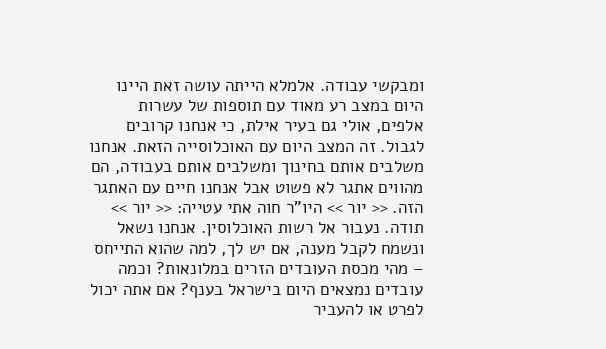ומבקשי עבודה. אלמלא הייתה עושה זאת היינו היום במצב רע מאוד עם תוספות של עשרות אלפים, אולי גם בעיר אילת, כי אנחנו קרובים לגבול. זה המצב היום עם האוכלוסייה הזאת. אנחנו משלבים אותם בחינוך ומשלבים אותם בעבודה, הם מהווים אתגר לא פשוט אבל אנחנו חיים עם האתגר הזה. << יור >> היו"ר חוה אתי עטייה: << יור >> תודה. נעבור אל רשות האוכלוסין. אנחנו נשאל ונשמח לקבל מענה, אם יש לך, למה שהוא התייחס – מהי מכסת העובדים הזרים במלונאות? וכמה עובדים נמצאים היום בישראל בענף? אם אתה יכול לפרט או להעביר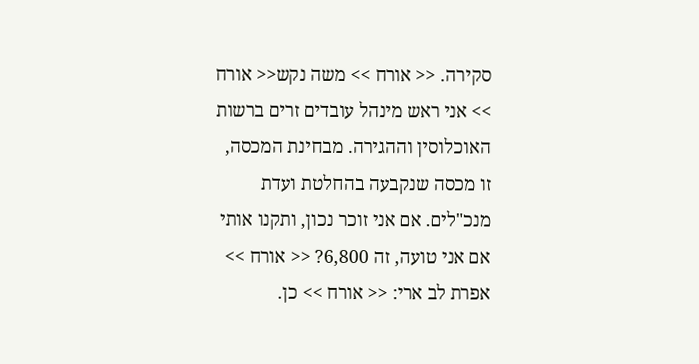סקירה. << אורח >> משה נקש<< אורח >> אני ראש מינהל עובדים זרים ברשות האוכלוסין וההגירה. מבחינת המכסה, זו מכסה שנקבעה בהחלטת ועדת מנכ"לים. אם אני זוכר נכון, ותקנו אותי אם אני טועה, זה 6,800? << אורח >> אפרת לב ארי: << אורח >> כן.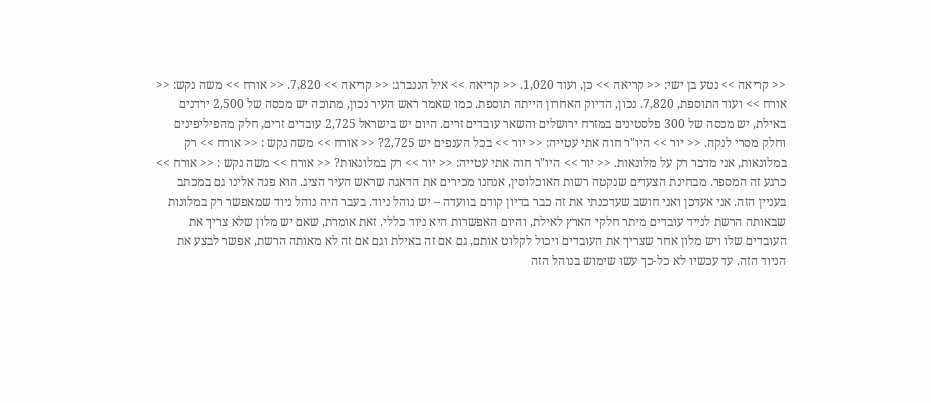<< קריאה >> נטע בן ישי: << קריאה >> כן, ועוד 1,020. << קריאה >> איל הננברג: << קריאה >> 7,820. << אורח >> משה נקש: << אורח >> ועוד התוספת, 7,820. נכון, הדיוק האחרון הייתה תוספת. כמו שאמר ראש העיר נכון, מתוכה יש מכסה של 2,500 ירדנים באילת, יש מכסה של 300 פלסטינים במזרח ירושלים והשאר עובדים זרים. היום יש בישראל 2,725 עובדים זרים, חלק מהפיליפינים וחלק מסרי לנקה. << יור >> היו"ר חוה אתי עטייה: << יור >> בכל הענפים יש 2,725? << אורח >> משה נקש : << אורח >> רק במלונאות, אני מדבר רק על מלונאות. << יור >> היו"ר חוה אתי עטייה: << יור >> רק במלונאות? << אורח >> משה נקש : << אורח >> כרגע זה המספר. מבחינת הצעדים שנקטה רשות האוכלוסין, אנחנו מכירים את הדאגה שראש העיר הציג. הוא פנה אלינו גם במכתב בעניין הזה. אני אעדכן ואני חושב שעדכנתי את זה כבר בדיון קודם בוועדה – יש נוהל ניוד. בעבר היה נוהל ניוד שמאפשר רק במלונות שבאותה הרשת לנייד עובדים מיתר חלקי הארץ לאילת, והיום האפשרות היא ניוד כללי. זאת אומרת, שאם יש מלון שלא צריך את העובדים שלו ויש מלון אחר שצריך את העובדים ויכול לקלוט אותם, גם אם זה באילת וגם אם זה לא מאותה הרשת, אפשר לבצע את הניוד הזה. עד עכשיו לא כל-כך עשו שימוש בנוהל הזה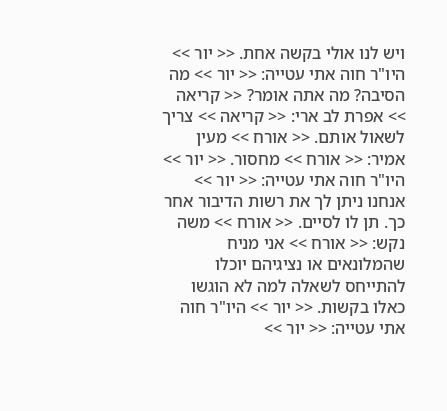ויש לנו אולי בקשה אחת. << יור >> היו"ר חוה אתי עטייה: << יור >> מה הסיבה? מה אתה אומר? << קריאה >> אפרת לב ארי: << קריאה >> צריך לשאול אותם. << אורח >> מעין אמיר: << אורח >> מחסור. << יור >> היו"ר חוה אתי עטייה: << יור >> אנחנו ניתן לך את רשות הדיבור אחר כך. תן לו לסיים. << אורח >> משה נקש: << אורח >> אני מניח שהמלונאים או נציגיהם יוכלו להתייחס לשאלה למה לא הוגשו כאלו בקשות. << יור >> היו"ר חוה אתי עטייה: << יור >>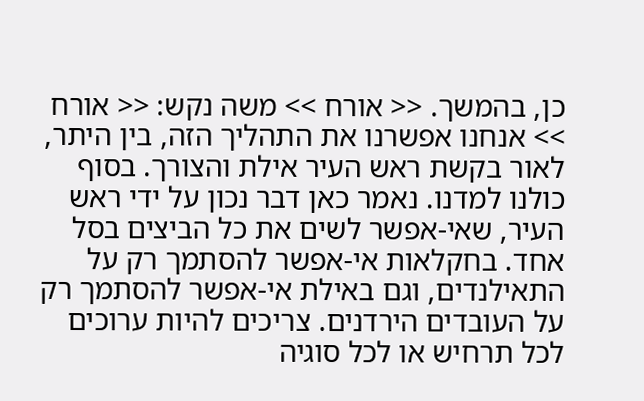כן, בהמשך. << אורח >> משה נקש: << אורח >> אנחנו אפשרנו את התהליך הזה, בין היתר, לאור בקשת ראש העיר אילת והצורך. בסוף כולנו למדנו. נאמר כאן דבר נכון על ידי ראש העיר, שאי-אפשר לשים את כל הביצים בסל אחד. בחקלאות אי-אפשר להסתמך רק על התאילנדים, וגם באילת אי-אפשר להסתמך רק על העובדים הירדנים. צריכים להיות ערוכים לכל תרחיש או לכל סוגיה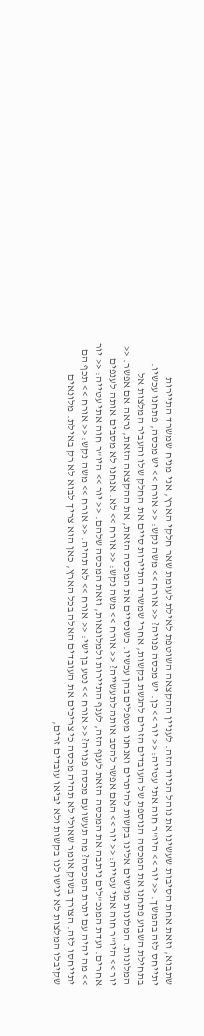שתבוא, וזאת אחת הסיבות שעשינו את נוהל הניוד הזה. לעניין ההקצאה השוטפת לאילת לעומת שאר חלקי הארץ, אני מניח שמשרד התיירות יתייחס לזה בהמשך. << יור >> היו"ר חוה אתי עטייה: << יור >> כן. יש מכסה פנויה? << אורח >> משה נקש: << אורח >> יש מכסה, פתחנו עכשיו. בתחילת השבוע פתחנו את המכסה הנוספת של העובדים הזרים להגשת בקשות, אחרי שמשרד התיירות סיים את החלק שלו והעביר המלצות אל המלונות. המלונות מגישים אלינו בקשות להיתרים ואנחנו מטפלים בהן עכשיו. כשנסיים את המכסה הזאת, את ההקצאה הזאת, נראה אם אפשר. << יור >> היו"ר חוה אתי עטייה: << יור >> האם אפשר להסב אותה לתעשייה? << אורח >> משה נקש: << אורח >> לא. אנחנו לא מסבים אותה לענפים אחרים. ועדת המנכ"לים ניתבה את המכסה הזאת לענף הזה, לענף התיירות ולמלונאות, וזאת המכסה שלהם. << יור >> היו"ר חוה אתי עטייה: << יור >> מה יהיה עם יתרת המכסה? מה תעשו עם מכסה פנויה? << אורח >> נטע בן ישי: << אורח >> לא תהיה. << אורח >> משה נקש: << אורח >> תכף הם יתייחסו לזה. הצורך בשוק אומר שאולי לא תהיה מכסה כי צריכים את העובדים האלה בכל הארץ, כאן הוא צריך לבוא לא רק באילת. מלונאים שקיבלו המלצות לא יגישו לנו בקשות ולא יביאו עובדים זרים,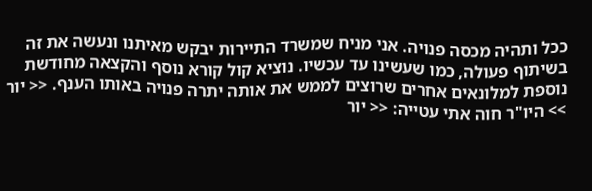ככל ותהיה מכסה פנויה. אני מניח שמשרד התיירות יבקש מאיתנו ונעשה את זה בשיתוף פעולה, כמו שעשינו עד עכשיו. נוציא קול קורא נוסף והקצאה מחודשת נוספת למלונאים אחרים שרוצים לממש את אותה יתרה פנויה באותו הענף. << יור >> היו"ר חוה אתי עטייה: << יור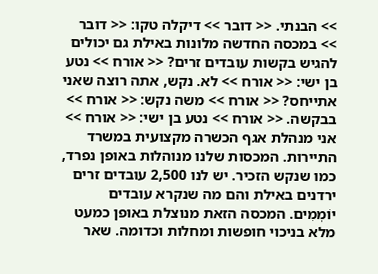>> הבנתי. << דובר >> דיקלה טקו: << דובר >> במכסה החדשה מלונות באילת גם יכולים להגיש בקשות עובדים זרים? << אורח >> נטע בן ישי: << אורח >> לא. נקש, אתה רוצה שאני אתייחס? << אורח >> משה נקש: << אורח >> בבקשה. << אורח >> נטע בן ישי: << אורח >> אני מנהלת אגף הכשרה מקצועית במשרד התיירות. המכסות שלנו מנוהלות באופן נפרד, כמו שנקש הזכיר. יש לנו 2,500 עובדים זרים ירדנים באילת והם מה שנקרא עובדים יוֹמְמִים. המכסה הזאת מנוצלת באופן כמעט מלא בניכוי חופשות ומחלות וכדומה. שאר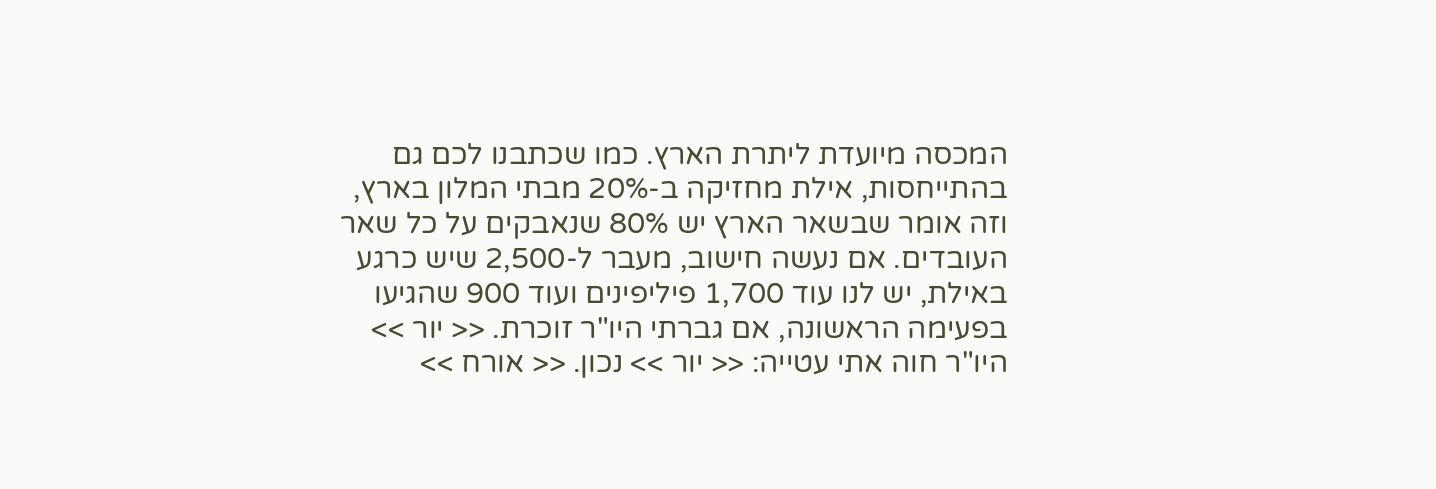המכסה מיועדת ליתרת הארץ. כמו שכתבנו לכם גם בהתייחסות, אילת מחזיקה ב-20% מבתי המלון בארץ, וזה אומר שבשאר הארץ יש 80% שנאבקים על כל שאר העובדים. אם נעשה חישוב, מעבר ל-2,500 שיש כרגע באילת, יש לנו עוד 1,700 פיליפינים ועוד 900 שהגיעו בפעימה הראשונה, אם גברתי היו"ר זוכרת. << יור >> היו"ר חוה אתי עטייה: << יור >> נכון. << אורח >>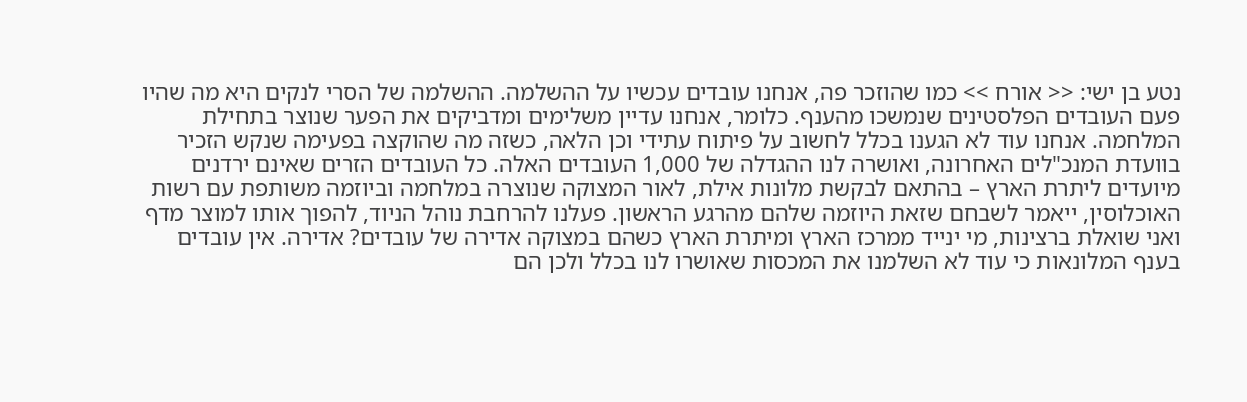נטע בן ישי: << אורח >> כמו שהוזכר פה, אנחנו עובדים עכשיו על ההשלמה. ההשלמה של הסרי לנקים היא מה שהיו פעם העובדים הפלסטינים שנמשכו מהענף. כלומר, אנחנו עדיין משלימים ומדביקים את הפער שנוצר בתחילת המלחמה. אנחנו עוד לא הגענו בכלל לחשוב על פיתוח עתידי וכן הלאה, כשזה מה שהוקצה בפעימה שנקש הזכיר בוועדת המנכ"לים האחרונה, ואושרה לנו ההגדלה של 1,000 העובדים האלה. כל העובדים הזרים שאינם ירדנים מיועדים ליתרת הארץ – בהתאם לבקשת מלונות אילת, לאור המצוקה שנוצרה במלחמה וביוזמה משותפת עם רשות האוכלוסין, ייאמר לשבחם שזאת היוזמה שלהם מהרגע הראשון. פעלנו להרחבת נוהל הניוד, להפוך אותו למוצר מדף ואני שואלת ברצינות, מי ינייד ממרכז הארץ ומיתרת הארץ כשהם במצוקה אדירה של עובדים? אדירה. אין עובדים בענף המלונאות כי עוד לא השלמנו את המכסות שאושרו לנו בכלל ולכן הם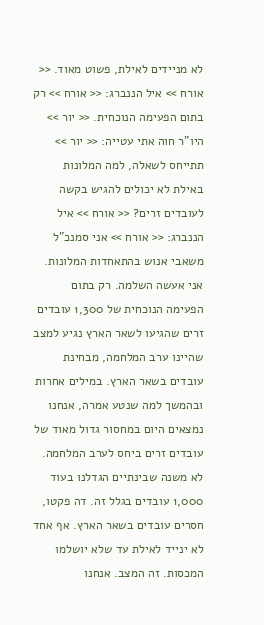לא מניידים לאילת, פשוט מאוד. << אורח >> איל הננברג: << אורח >> רק בתום הפעימה הנוכחית. << יור >> היו"ר חוה אתי עטייה: << יור >> תתייחס לשאלה, למה המלונות באילת לא יכולים להגיש בקשה לעובדים זרים? << אורח >> איל הננברג: << אורח >> אני סמנכ"ל משאבי אנוש בהתאחדות המלונות. אני אעשה השלמה. רק בתום הפעימה הנוכחית של 1,300 עובדים זרים שהגיעו לשאר הארץ נגיע למצב שהיינו ערב המלחמה, מבחינת עובדים בשאר הארץ. במילים אחרות ובהמשך למה שנטע אמרה, אנחנו נמצאים היום במחסור גדול מאוד של עובדים זרים ביחס לערב המלחמה. לא משנה שבינתיים הגדלנו בעוד 1,000 עובדים בגלל זה. דה פקטו, חסרים עובדים בשאר הארץ. אף אחד לא ינייד לאילת עד שלא יושלמו המכסות. זה המצב. אנחנו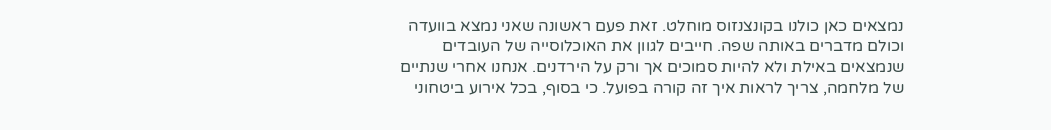נמצאים כאן כולנו בקונצנזוס מוחלט. זאת פעם ראשונה שאני נמצא בוועדה וכולם מדברים באותה שפה. חייבים לגוון את האוכלוסייה של העובדים שנמצאים באילת ולא להיות סמוכים אך ורק על הירדנים. אנחנו אחרי שנתיים של מלחמה, צריך לראות איך זה קורה בפועל. כי בסוף, בכל אירוע ביטחוני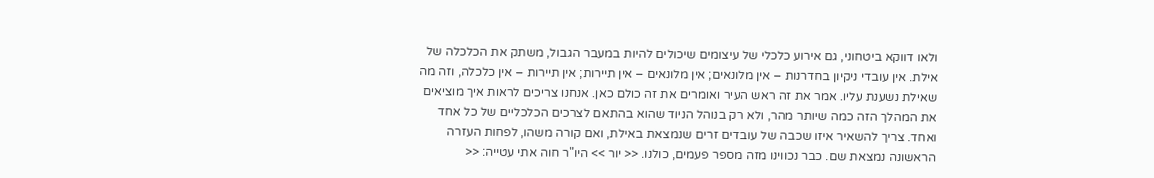ולאו דווקא ביטחוני, גם אירוע כלכלי של עיצומים שיכולים להיות במעבר הגבול, משתק את הכלכלה של אילת. אין עובדי ניקיון בחדרנות – אין מלונאים; אין מלונאים – אין תיירות; אין תיירות – אין כלכלה, וזה מה שאילת נשענת עליו. אמר את זה ראש העיר ואומרים את זה כולם כאן. אנחנו צריכים לראות איך מוציאים את המהלך הזה כמה שיותר מהר, ולא רק בנוהל הניוד שהוא בהתאם לצרכים הכלכליים של כל אחד ואחד. צריך להשאיר איזו שכבה של עובדים זרים שנמצאת באילת, ואם קורה משהו, לפחות העזרה הראשונה נמצאת שם. כבר נכווינו מזה מספר פעמים, כולנו. << יור >> היו"ר חוה אתי עטייה: <<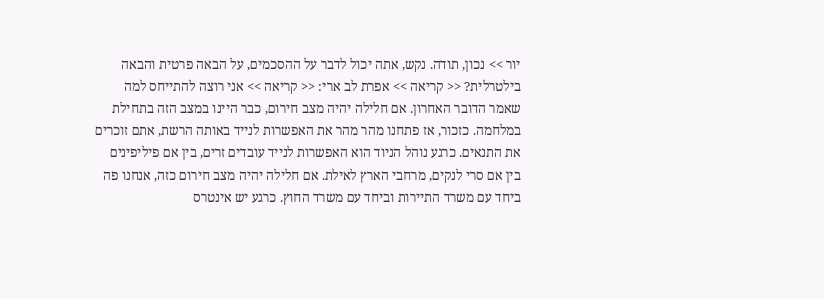יור >> נכון, תודה. נקש, אתה יכול לדבר על ההסכמים, על הבאה פרטית והבאה בילטרלית? << קריאה >> אפרת לב ארי: << קריאה >> אני רוצה להתייחס למה שאמר הדובר האחרון. אם חלילה יהיה מצב חירום, כבר היינו במצב הזה בתחילת במלחמה. כזכור, אז פתחנו מהר מהר את האפשרות לנייד באותה הרשת, אתם זוכרים את התנאים. כרגע נוהל הניוד הוא האפשרות לנייד עובדים זרים, בין אם פיליפינים בין אם סרי לנקים, מרחבי הארץ לאילת. אם חלילה יהיה מצב חירום כזה, אנחנו פה ביחד עם משרד התיירות וביחד עם משרד החוץ. כרגע יש אינטרס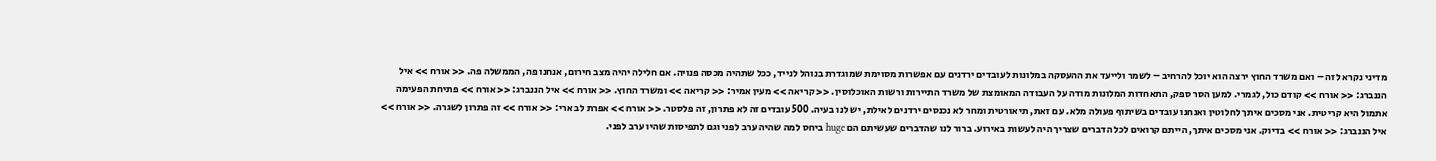מדיני נקרא לזה – ואם משרד החוץ ירצה הוא יוכל להרחיב – לשמר ולייעד את ההעסקה במלונות לעובדים ירדנים עם אפשרות מסוימת שמוגדרת בנוהל לנייד, ככל שתהיה מכסה פנויה. אם חלילה יהיה מצב חירום, אנחנו פה, הממשלה פה. << אורח >> איל הננברג: << אורח >> קודם כול, לגמרי. למען הסר ספק, התאחדות המלונות מודה על העבודה המאומצת של משרד התיירות ורשות האוכלוסין. << קריאה >> מעין אמיר: << קריאה >> ומשרד החוץ. << אורח >> איל הננברג: << אורח >> פתיחת הפעימה אתמול היא קריטית. אני מסכים איתך לחלוטין ואנחנו עובדים בשיתוף פעולה מלא. עם זאת, תיאורטית ומחר לא נכנסים ירדנים לאילת, יש לנו בעיה. 500 עובדים זה לא פתרון, זה פלסטר. << אורח >> אפרת לב ארי: << אורח >> זה פתרון לשגרה. << אורח >> איל הננברג: << אורח >> בדיוק. אני מסכים איתך, הייתם קרואים לכל הדברים שצריך היה לעשות באירוע. ברור לנו שהדברים שעשיתם הם huge ביחס למה שהיה ערב לפני וגם לתפיסות שהיו ערב לפני.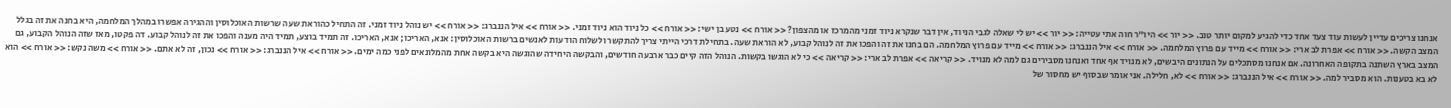אנחנו צריכים עדיין לעשות עוד צעד אחד כדי להגיע למקום יותר טוב. << יור >> היו"ר חוה אתי עטייה: << יור >> יש לי שאלה לגבי הניוד, אין דבר שנקרא ניוד זמני מהמרכז או מהצפון? << אורח >> נטע בן ישי: << אורח >> כל ניוד הוא ניוד זמני. << אורח >> איל הננברג: << אורח >> יש נוהל ניוד זמני. זה התחיל כהוראת שעה שרשות האוכלוסין וההגירה אפשרו במהלך המלחמה, היא בחנה את זה בגלל המצב הקשה. << אורח >> אפרת לב ארי: << אורח >> מייד עם פרוץ המלחמה. << אורח >> איל הננברג: << אורח >> מייד עם פרוץ המלחמה. הם בחנו את זה והפכו את זה לנוהל קבוע, לא הוראת שעה. בתחילת דרכי הייתי צריך להתקשר ולשלוח הודעות לאנשים ברשות האוכלוסין: אנא, האריכו; אנא, האריכו. זה תמיד בוצע, תמיד היה מענה והפכו את זה לנוהל קבוע. דה פקטו, מאז שזה הנוהל הקבוע, גם המצב בארץ השתנה בתקופה האחרונה. אם אנחנו מסתכלים על הנתונים היבשים, לא מנויד אף אחד ואנחנו מסבירים גם למה לא מנויד. << קריאה >> אפרת לב ארי: << קריאה >> כי לא הוגשו בקשות. הנוהל הזה קיים כבר ארבעה חודשים, והבקשה היחידה שהוגשה היא בקשה אחת מהמלונאים לפני כמה ימים. << אורח >> איל הננברג: << אורח >> נכון, זה לא אתם. << אורח >> משה נקש: << אורח >> הוא לא בא בטענות. הוא מסביר למה. << אורח >> איל הננברג: << אורח >> לא, חלילה. אני אומר שבסוף יש מחסור של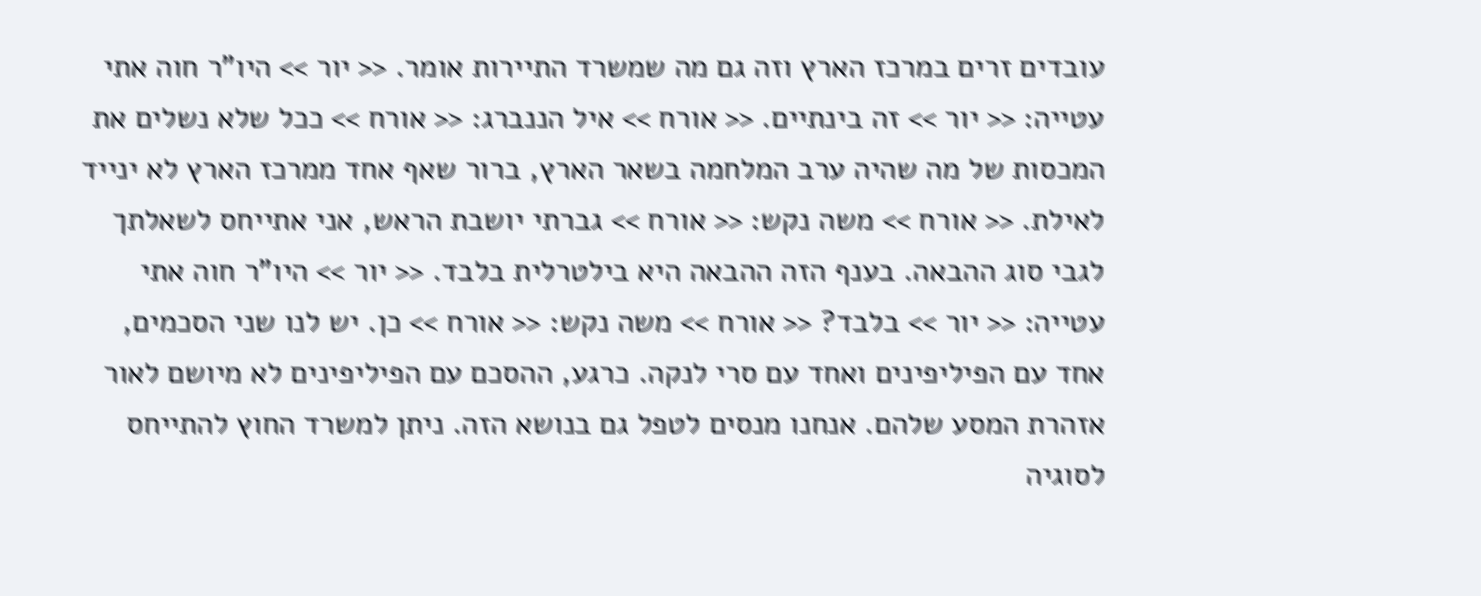עובדים זרים במרכז הארץ וזה גם מה שמשרד התיירות אומר. << יור >> היו"ר חוה אתי עטייה: << יור >> זה בינתיים. << אורח >> איל הננברג: << אורח >> ככל שלא נשלים את המכסות של מה שהיה ערב המלחמה בשאר הארץ, ברור שאף אחד ממרכז הארץ לא ינייד לאילת. << אורח >> משה נקש: << אורח >> גברתי יושבת הראש, אני אתייחס לשאלתך לגבי סוג ההבאה. בענף הזה ההבאה היא בילטרלית בלבד. << יור >> היו"ר חוה אתי עטייה: << יור >> בלבד? << אורח >> משה נקש: << אורח >> כן. יש לנו שני הסכמים, אחד עם הפיליפינים ואחד עם סרי לנקה. כרגע, ההסכם עם הפיליפינים לא מיושם לאור אזהרת המסע שלהם. אנחנו מנסים לטפל גם בנושא הזה. ניתן למשרד החוץ להתייחס לסוגיה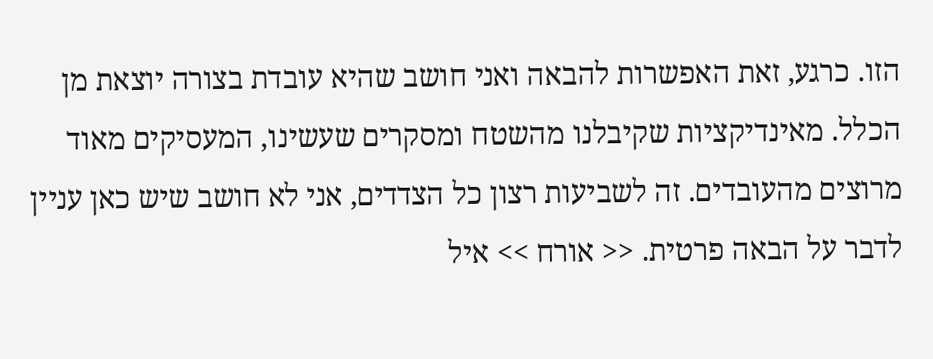הזו. כרגע, זאת האפשרות להבאה ואני חושב שהיא עובדת בצורה יוצאת מן הכלל. מאינדיקציות שקיבלנו מהשטח ומסקרים שעשינו, המעסיקים מאוד מרוצים מהעובדים. זה לשביעות רצון כל הצדדים, אני לא חושב שיש כאן עניין לדבר על הבאה פרטית. << אורח >> איל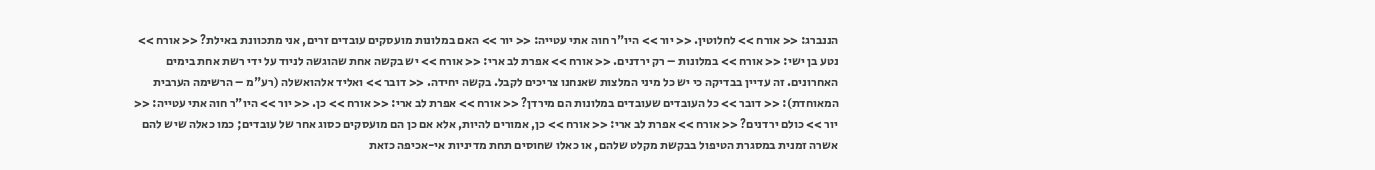הננברג: << אורח >> לחלוטין. << יור >> היו"ר חוה אתי עטייה: << יור >> האם במלונות מועסקים עובדים זרים, אני מתכוונת באילת? << אורח >> נטע בן ישי: << אורח >> במלונות – רק ירדנים. << אורח >> אפרת לב ארי: << אורח >> יש בקשה אחת שהוגשה לניוד על ידי רשת אחת בימים האחרונים. זה עדיין בבדיקה כי יש כל מיני המלצות שאנחנו צריכים לקבל. בקשה יחידה. << דובר >> ואליד אלהואשלה (רע"מ – הרשימה הערבית המאוחדת): << דובר >> כל העובדים שעובדים במלונות הם מירדן? << אורח >> אפרת לב ארי: << אורח >> כן. << יור >> היו"ר חוה אתי עטייה: << יור >> כולם ירדנים? << אורח >> אפרת לב ארי: << אורח >> כן, אמורים להיות, אלא אם כן הם מועסקים כסוג אחר של עובדים; כמו כאלה שיש להם אשרה זמנית במסגרת הטיפול בבקשת מקלט שלהם, או כאלו שחוסים תחת מדיניות אי-אכיפה כזאת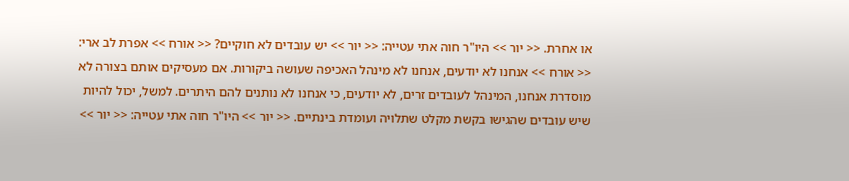או אחרת. << יור >> היו"ר חוה אתי עטייה: << יור >> יש עובדים לא חוקיים? << אורח >> אפרת לב ארי: << אורח >> אנחנו לא יודעים, אנחנו לא מינהל האכיפה שעושה ביקורות. אם מעסיקים אותם בצורה לא מוסדרת אנחנו, המינהל לעובדים זרים, לא יודעים, כי אנחנו לא נותנים להם היתרים. למשל, יכול להיות שיש עובדים שהגישו בקשת מקלט שתלויה ועומדת בינתיים. << יור >> היו"ר חוה אתי עטייה: << יור >>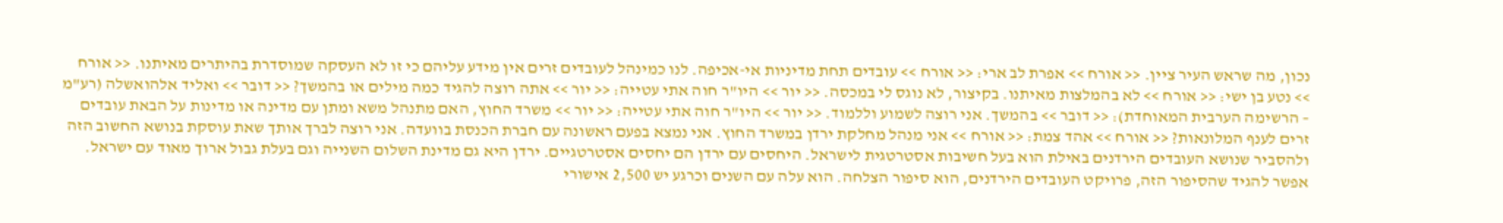נכון, מה שראש העיר ציין. << אורח >> אפרת לב ארי: << אורח >> עובדים תחת מדיניות אי-אכיפה. לנו כמינהל לעובדים זרים אין מידע עליהם כי זו לא העסקה שמוסדרת בהיתרים מאיתנו. << אורח >> נטע בן ישי: << אורח >> לא בהמלצות מאיתנו. בקיצור, לא נוגס לי במכסה. << יור >> היו"ר חוה אתי עטייה: << יור >> אתה רוצה להגיד כמה מילים או בהמשך? << דובר >> ואליד אלהואשלה (רע"מ – הרשימה הערבית המאוחדת): << דובר >> בהמשך. אני רוצה לשמוע וללמוד. << יור >> היו"ר חוה אתי עטייה: << יור >> משרד החוץ, האם מתנהל משא ומתן עם מדינה או מדינות על הבאת עובדים זרים לענף המלונאות? << אורח >> אהד צמת: << אורח >> אני מנהל מחלקת ירדן במשרד החוץ. אני נמצא בפעם ראשונה עם חברת הכנסת בוועדה. אני רוצה לברך אותך שאת עוסקת בנושא החשוב הזה ולהסביר שנושא העובדים הירדנים באילת הוא בעל חשיבות אסטרטגית לישראל. היחסים עם ירדן הם יחסים אסטרטגיים. ירדן היא גם מדינת השלום השנייה וגם בעלת גבול ארוך מאוד עם ישראל. אפשר להגיד שהסיפור הזה, פרויקט העובדים הירדנים, הוא סיפור הצלחה. הוא עלה עם השנים וכרגע יש 2,500 אישורי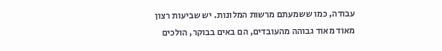עבודה, כמו ששמעתם מרשות המלונות. יש שביעות רצון מאוד מאוד גבוהה מהעובדים, הם באים בבוקר, הולכים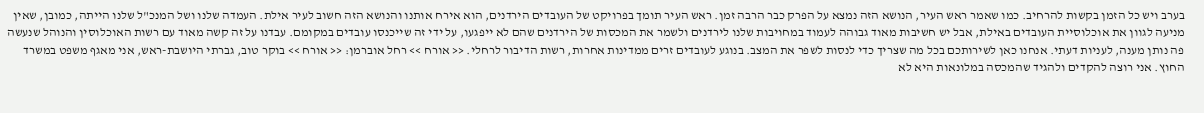בערב ויש כל הזמן בקשות להרחיב. כמו שאמר ראש העיר, הנושא הזה נמצא על הפרק כבר הרבה זמן. ראש העיר תומך בפרויקט של העובדים הירדנים, הוא אירח אותנו והנושא הזה חשוב לעיר אילת. העמדה שלנו ושל המנכ"ל שלנו הייתה, כמובן, שאין מניעה לגוון את אוכלוסיית העובדים באילת, אבל יש חשיבות מאוד גבוהה לעמוד במחויבות שלנו לירדנים ולשמר את המכסות של הירדנים שהם לא ייפגעו, על ידי זה שייכנסו עובדים במקומם. עבדנו על זה קשה מאוד עם רשות האוכלוסין והנוהל שנעשה פה נותן מענה, לעניות דעתי. אנחנו כאן לשירותכם בכל מה שצריך כדי לנסות לשפר את המצב. בנוגע לעובדים זרים ממדינות אחרות, רשות הדיבור לרחלי. << אורח >> רחל אוברמן: << אורח >> בוקר טוב, גברתי היושבת-ראש, אני מאגף משפט במשרד החוץ. אני רוצה להקדים ולהגיד שהמכסה במלונאות היא לא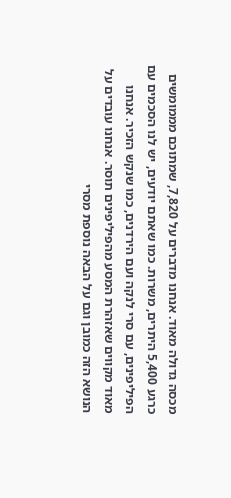מכסה גדולה מאוד. אנחנו מדברים על 7,820, שמתוכם מממומשים כרגע 5,400 היתרים, משרות. כמו שאתם יודעים, יש לנו הסכמים עם הפיליפינים, עם סרי לנקה ועם הירדנים, כמו שנקש הזכיר. אנחנו מאוד מקווים שאזהרת המסע מהפיליפינים תוסר. אנחנו עובדים על הנושא הזה כמובן וגם על הבאה נוספת מסרי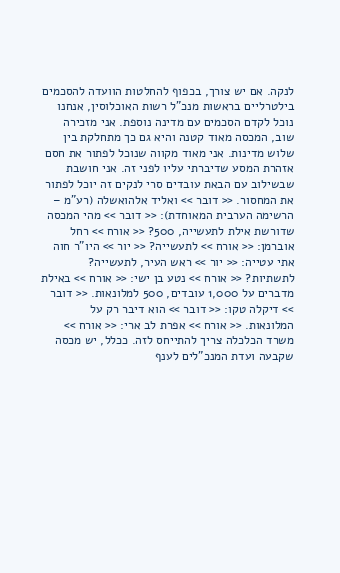לנקה. אם יש צורך, בכפוף להחלטות הוועדה להסכמים בילטרליים בראשות מנכ"ל רשות האוכלוסין, אנחנו נוכל לקדם הסכמים עם מדינה נוספת. אני מזכירה שוב, המכסה מאוד קטנה והיא גם כך מתחלקת בין שלוש מדינות. אני מאוד מקווה שנוכל לפתור את חסם אזהרת המסע שדיברתי עליו לפני זה. אני חושבת שבשילוב עם הבאת עובדים סרי לנקים זה יוכל לפתור את המחסור. << דובר >> ואליד אלהואשלה (רע"מ – הרשימה הערבית המאוחדת): << דובר >> מהי המכסה שדורשת אילת לתעשייה, 500? << אורח >> רחל אוברמן: << אורח >> לתעשייה? << יור >> היו"ר חוה אתי עטייה: << יור >> ראש העיר, לתעשייה? לתשתיות? << אורח >> נטע בן ישי: << אורח >> באילת מדברים על 1,000 עובדים, 500 למלונאות. << דובר >> דיקלה טקו: << דובר >> הוא דיבר רק על המלונאות. << אורח >> אפרת לב ארי: << אורח >> משרד הכלכלה צריך להתייחס לזה. ככלל, יש מכסה שקבעה ועדת המנכ"לים לענף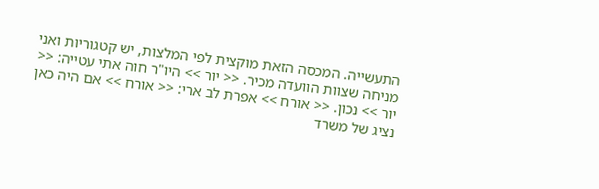התעשייה. המכסה הזאת מוקצית לפי המלצות, יש קטגוריות ואני מניחה שצוות הוועדה מכיר. << יור >> היו"ר חוה אתי עטייה: << יור >> נכון. << אורח >> אפרת לב ארי: << אורח >> אם היה כאן נציג של משרד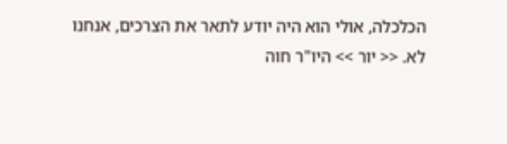הכלכלה, אולי הוא היה יודע לתאר את הצרכים, אנחנו לא. << יור >> היו"ר חוה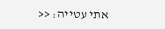אתי עטייה: <<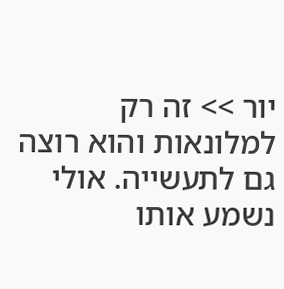יור >> זה רק למלונאות והוא רוצה גם לתעשייה. אולי נשמע אותו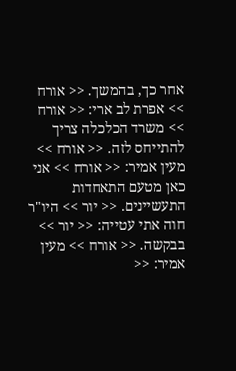אחר כך, בהמשך. << אורח >> אפרת לב ארי: << אורח >> משרד הכלכלה צריך להתייחס לזה. << אורח >> מעין אמיר: << אורח >> אני כאן מטעם התאחדות התעשיינים. << יור >> היו"ר חוה אתי עטייה: << יור >> בבקשה. << אורח >> מעין אמיר: <<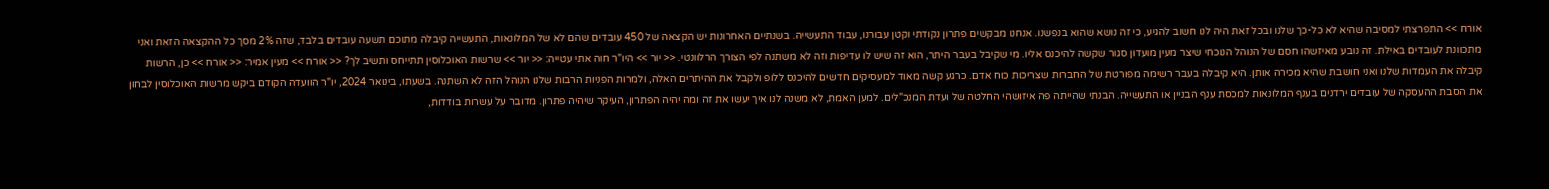אורח >> התפרצתי למסיבה שהיא לא כל-כך שלנו ובכל זאת היה לנו חשוב להגיע, כי זה נושא שהוא בנפשנו. אנחנו מבקשים פתרון נקודתי וקטן עבורנו, עבוד התעשייה. בשנתיים האחרונות יש הקצאה של 450 עובדים שהם לא של המלונאות, התעשייה קיבלה מתוכם תשעה עובדים בלבד, שזה 2% מסך כל ההקצאה הזאת ואני מתכוונת לעובדים באילת. זה נובע מאיזשהו חסם של הנוהל הנוכחי שיצר מעין מועדון סגור שקשה להיכנס אליו. מי שקיבל בעבר היתר, הוא זה שיש לו עדיפות וזה לא משתנה לפי הצורך הרלוונטי. << יור >> היו"ר חוה אתי עטייה: << יור >> שרשות האוכלוסין תתייחס ותשיב לך? << אורח >> מעין אמיר: << אורח >> כן, הרשות קיבלה את העמדות שלנו ואני חושבת שהיא מכירה אותן. היא קיבלה בעבר רשימה מפורטת של החברות שצריכות כוח אדם. כרגע קשה מאוד למעסיקים חדשים להיכנס ללופ ולקבל את ההיתרים האלה, ולמרות הפניות הרבות שלנו הנוהל הזה לא השתנה. בשעתו, בינואר 2024, יו"ר הוועדה הקודם ביקש מרשות האוכלוסין לבחון את הסבת ההעסקה של עובדים ירדנים בענף המלונאות למכסת ענף הבניין או התעשייה. הבנתי שהייתה פה איזושהי החלטה של ועדת המנכ"לים. למען האמת, לא משנה לנו איך יעשו את זה ומה יהיה הפתרון, העיקר שיהיה פתרון. מדובר על עשרות בודדות,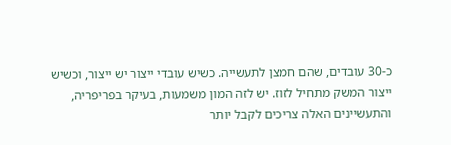כ-30 עובדים, שהם חמצן לתעשייה. כשיש עובדי ייצור יש ייצור, וכשיש ייצור המשק מתחיל לזוז. יש לזה המון משמעות, בעיקר בפריפריה, והתעשיינים האלה צריכים לקבל יותר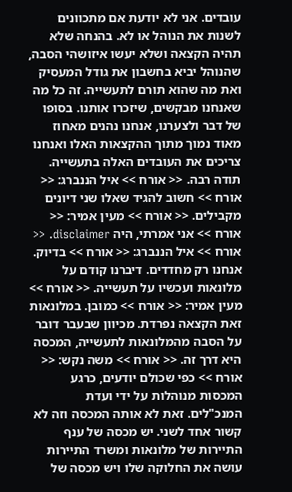עובדים. אני לא יודעת אם מתכוונים לשנות את הנוהל או לא. בהנחה שלא תהיה הקצאה ושלא יעשו איזושהי הסבה, שהנוהל יביא בחשבון את גודל המעסיק ואת מה שהוא תורם לתעשייה. זה כל מה שאנחנו מבקשים, שיזכרו אותנו. בסופו של דבר ולצערנו, אנחנו נהנים מאחוז מאוד נמוך מתוך ההקצאות האלו ואנחנו צריכים את העובדים האלה בתעשייה. תודה רבה. << אורח >> איל הננברג: << אורח >> חשוב להגיד שאלו שני דיונים מקבילים. << אורח >> מעין אמיר: << אורח >> אני אמרתי, היה disclaimer. << אורח >> איל הננברג: << אורח >> בדיוק. אנחנו רק מחדדים. דיברנו קודם על מלונאות ועכשיו על תעשייה. << אורח >> מעין אמיר: << אורח >> כמובן. במלונאות זאת הקצאה נפרדת. מכיוון שבעבר דובר על הסבה מהמלונאות לתעשייה, המכסה היא דרך זה. << אורח >> משה נקש: << אורח >> כפי שכולם יודעים, כרגע המכסות מנוהלות על ידי ועדת המנכ"לים. זאת לא אותה המכסה וזה לא קשור אחד לשני. יש מכסה של ענף התיירות של מלונאות ומשרד התיירות עושה את החלוקה שלו ויש מכסה של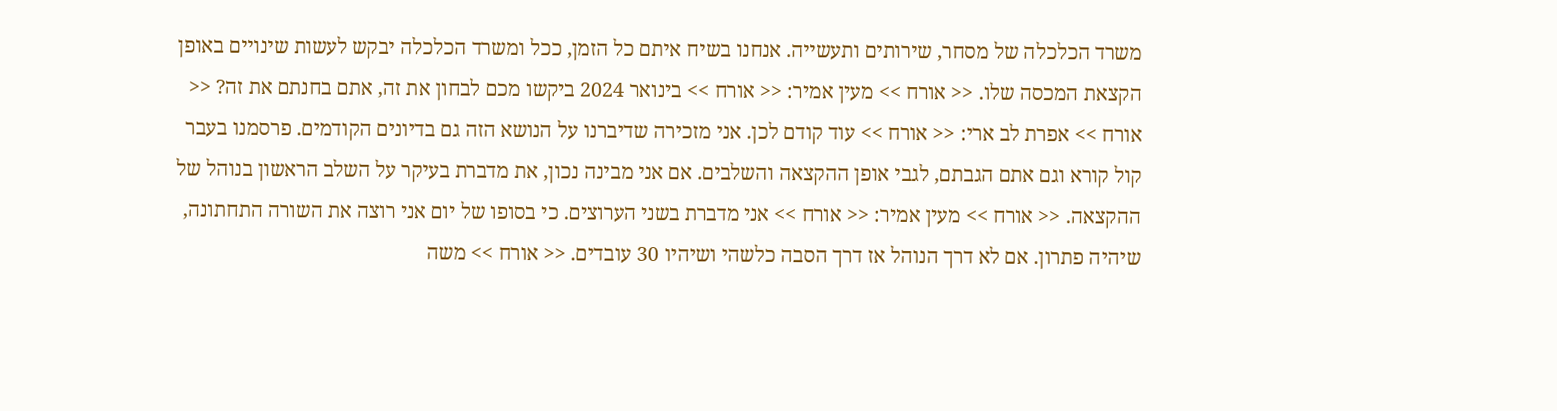משרד הכלכלה של מסחר, שירותים ותעשייה. אנחנו בשיח איתם כל הזמן, ככל ומשרד הכלכלה יבקש לעשות שינויים באופן הקצאת המכסה שלו. << אורח >> מעין אמיר: << אורח >> בינואר 2024 ביקשו מכם לבחון את זה, אתם בחנתם את זה? << אורח >> אפרת לב ארי: << אורח >> עוד קודם לכן. אני מזכירה שדיברנו על הנושא הזה גם בדיונים הקודמים. פרסמנו בעבר קול קורא וגם אתם הגבתם, לגבי אופן ההקצאה והשלבים. אם אני מבינה נכון, את מדברת בעיקר על השלב הראשון בנוהל של ההקצאה. << אורח >> מעין אמיר: << אורח >> אני מדברת בשני הערוצים. כי בסופו של יום אני רוצה את השורה התחתונה, שיהיה פתרון. אם לא דרך הנוהל אז דרך הסבה כלשהי ושיהיו 30 עובדים. << אורח >> משה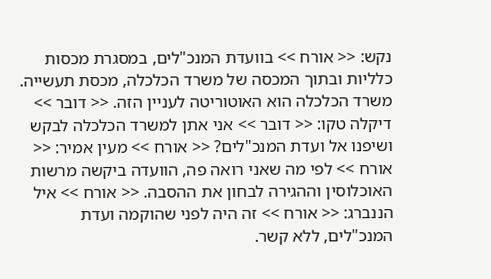נקש: << אורח >> בוועדת המנכ"לים, במסגרת מכסות כלליות ובתוך המכסה של משרד הכלכלה, מכסת תעשייה. משרד הכלכלה הוא האוטוריטה לעניין הזה. << דובר >> דיקלה טקו: << דובר >> אני אתן למשרד הכלכלה לבקש ושיפנו אל ועדת המנכ"לים? << אורח >> מעין אמיר: << אורח >> לפי מה שאני רואה פה, הוועדה ביקשה מרשות האוכלוסין וההגירה לבחון את ההסבה. << אורח >> איל הננברג: << אורח >> זה היה לפני שהוקמה ועדת המנכ"לים, ללא קשר.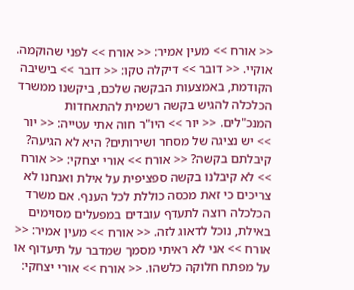<< אורח >> מעין אמיר: << אורח >> לפני שהוקמה. אוקיי. << דובר >> דיקלה טקו: << דובר >> בישיבה הקודמת, באמצעות הבקשה שלכם, ביקשנו ממשרד הכלכלה להגיש בקשה רשמית להתאחדות המנכ"לים. << יור >> היו"ר חוה אתי עטייה: << יור >> יש נציגה של מסחר ושירותים? היא לא הגיעה? קיבלתם בקשה? << אורח >> אורי יצחקי: << אורח >> לא קיבלנו בקשה ספציפית על אילת ואנחנו לא צריכים כי זאת מכסה כוללת לכל הענף. אם משרד הכלכלה רוצה לתעדף עובדים במפעלים מסוימים באילת, נוכל לדאוג לזה. << אורח >> מעין אמיר: << אורח >> אני לא ראיתי מסמך שמדבר על תיעדוף או על מפתח חלוקה כלשהו. << אורח >> אורי יצחקי: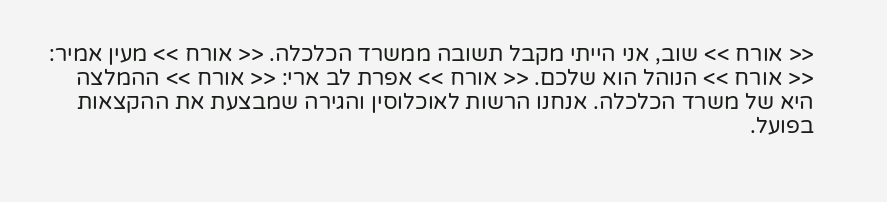<< אורח >> שוב, אני הייתי מקבל תשובה ממשרד הכלכלה. << אורח >> מעין אמיר: << אורח >> הנוהל הוא שלכם. << אורח >> אפרת לב ארי: << אורח >> ההמלצה היא של משרד הכלכלה. אנחנו הרשות לאוכלוסין והגירה שמבצעת את ההקצאות בפועל.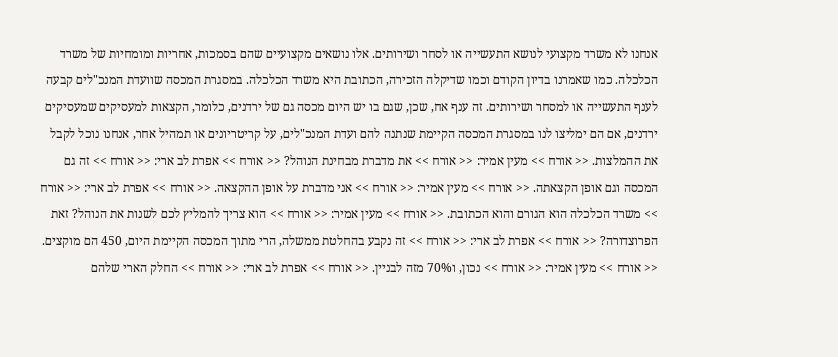אנחנו לא משרד מקצועי לנושא התעשייה או לסחר ושירותים. אלו נושאים מקצועיים שהם בסמכות, אחריות ומומחיות של משרד הכלכלה. כמו שאמרנו בדיון הקודם וכמו שדיקלה הזכירה, הכתובת היא משרד הכלכלה. במסגרת המכסה שוועדת המנכ"לים קבעה לענף התעשייה או למסחר ושירותים. זה ענף אח, שכן, שגם בו יש היום מכסה גם של ירדנים, כלומר, הקצאות למעסיקים שמעסיקים ירדנים, אם הם ימליצו לנו במסגרת המכסה הקיימת שנתנה להם ועדת המנכ"לים, על קריטריונים או תמהיל אחר, אנחנו נוכל לקבל את ההמלצות. << אורח >> מעין אמיר: << אורח >> את מדברת מבחינת הנוהל? << אורח >> אפרת לב ארי: << אורח >> זה גם המכסה וגם אופן הקצאתה. << אורח >> מעין אמיר: << אורח >> אני מדברת על אופן ההקצאה. << אורח >> אפרת לב ארי: << אורח >> משרד הכלכלה הוא הגורם והוא הכתובת. << אורח >> מעין אמיר: << אורח >> הוא צריך להמליץ לכם לשנות את הנוהל? זאת הפרוצדורה? << אורח >> אפרת לב ארי: << אורח >> זה נקבע בהחלטת ממשלה, הרי מתוך המכסה הקיימת היום, 450 הם מוקצים. << אורח >> מעין אמיר: << אורח >> נכון, ו70% מזה לבניין. << אורח >> אפרת לב ארי: << אורח >> החלק הארי שלהם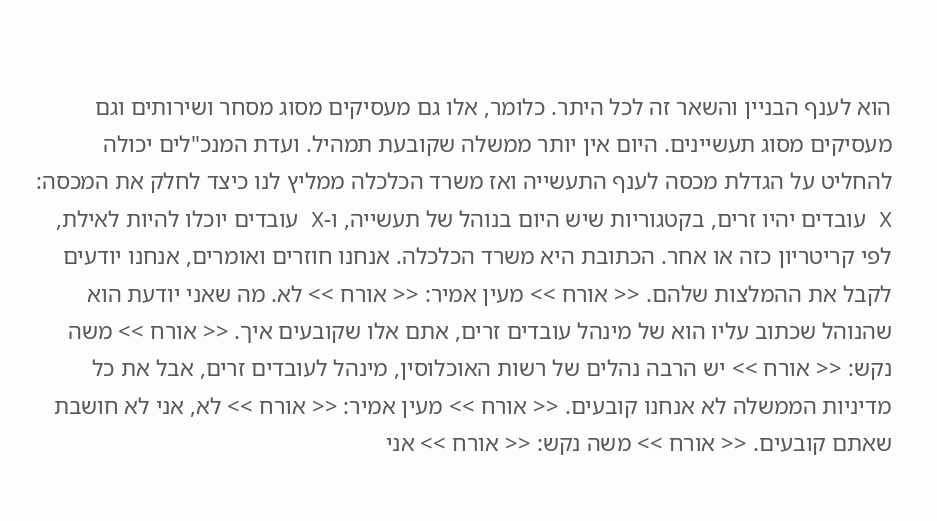הוא לענף הבניין והשאר זה לכל היתר. כלומר, אלו גם מעסיקים מסוג מסחר ושירותים וגם מעסיקים מסוג תעשיינים. היום אין יותר ממשלה שקובעת תמהיל. ועדת המנכ"לים יכולה להחליט על הגדלת מכסה לענף התעשייה ואז משרד הכלכלה ממליץ לנו כיצד לחלק את המכסה: X עובדים יהיו זרים, בקטגוריות שיש היום בנוהל של תעשייה, ו-X עובדים יוכלו להיות לאילת, לפי קריטריון כזה או אחר. הכתובת היא משרד הכלכלה. אנחנו חוזרים ואומרים, אנחנו יודעים לקבל את ההמלצות שלהם. << אורח >> מעין אמיר: << אורח >> לא. מה שאני יודעת הוא שהנוהל שכתוב עליו הוא של מינהל עובדים זרים, אתם אלו שקובעים איך. << אורח >> משה נקש: << אורח >> יש הרבה נהלים של רשות האוכלוסין, מינהל לעובדים זרים, אבל את כל מדיניות הממשלה לא אנחנו קובעים. << אורח >> מעין אמיר: << אורח >> לא, אני לא חושבת שאתם קובעים. << אורח >> משה נקש: << אורח >> אני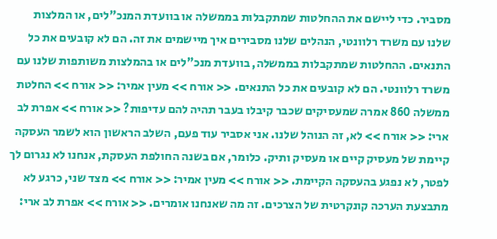מסביר. כדי ליישם את ההחלטות שמתקבלות בממשלה או בוועדת המנכ"לים, או המלצות שלנו עם משרד רלוונטי, הנהלים שלנו מסבירים איך מיישמים את זה. הם לא קובעים את כל התנאים. ההחלטות שמתקבלות בממשלה, בוועדת מנכ"לים או בהמלצות משותפות שלנו עם משרד רלוונטי. הם לא קובעים את כל התנאים. << אורח >> מעין אמיר: << אורח >> החלטת ממשלה 860 אמרה שמעסיקים שכבר קיבלו בעבר תהיה להם עדיפות? << אורח >> אפרת לב ארי: << אורח >> לא, זה הנוהל שלנו. אני אסביר עוד פעם, השלב הראשון הוא לשמר העסקה קיימת של מעסיק קיים או מעסיק ותיק. כלומר, אם בשנה החולפת העסקת, אנחנו לא נגרום לך לפטר, לא נפגע בהעסקה הקיימת. << אורח >> מעין אמיר: << אורח >> מצד שני, כרגע לא מתבצעת הערכה קונקרטית של הצרכים. זה מה שאנחנו אומרים. << אורח >> אפרת לב ארי: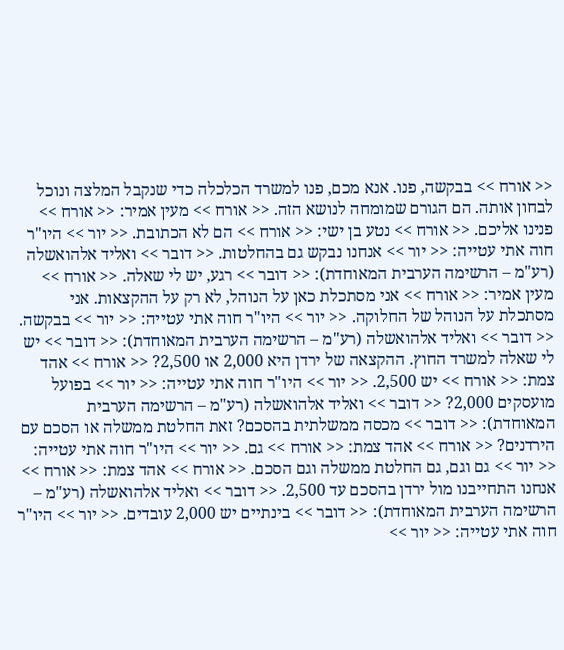<< אורח >> בבקשה, פנו. אנא מכם, פנו למשרד הכלכלה כדי שנקבל המלצה ונוכל לבחון אותה. הם הגורם שמומחה לנושא הזה. << אורח >> מעין אמיר: << אורח >> פנינו אליכם. << אורח >> נטע בן ישי: << אורח >> הם לא הכתובת. << יור >> היו"ר חוה אתי עטייה: << יור >> אנחנו נבקש גם בהחלטות. << דובר >> ואליד אלהואשלה (רע"מ – הרשימה הערבית המאוחדת): << דובר >> רגע, יש לי שאלה. << אורח >> מעין אמיר: << אורח >> אני מסתכלת כאן על הנוהל, לא רק על ההקצאות. אני מסתכלת על הנוהל של החלוקה. << יור >> היו"ר חוה אתי עטייה: << יור >> בבקשה. << דובר >> ואליד אלהואשלה (רע"מ – הרשימה הערבית המאוחדת): << דובר >> יש לי שאלה למשרד החוץ. ההקצאה של ירדן היא 2,000 או 2,500? << אורח >> אהד צמת: << אורח >> יש 2,500. << יור >> היו"ר חוה אתי עטייה: << יור >> בפועל מועסקים 2,000? << דובר >> ואליד אלהואשלה (רע"מ – הרשימה הערבית המאוחדת): << דובר >> מכסה ממשלתית בהסכם? זאת החלטת ממשלה או הסכם עם הירדנים? << אורח >> אהד צמת: << אורח >> גם. << יור >> היו"ר חוה אתי עטייה: << יור >> גם וגם, גם החלטת ממשלה וגם הסכם. << אורח >> אהד צמת: << אורח >> אנחנו התחייבנו מול ירדן בהסכם עד 2,500. << דובר >> ואליד אלהואשלה (רע"מ – הרשימה הערבית המאוחדת): << דובר >> בינתיים יש 2,000 עובדים. << יור >> היו"ר חוה אתי עטייה: << יור >>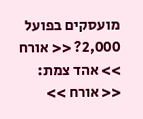מועסקים בפועל 2,000? << אורח >> אהד צמת: << אורח >>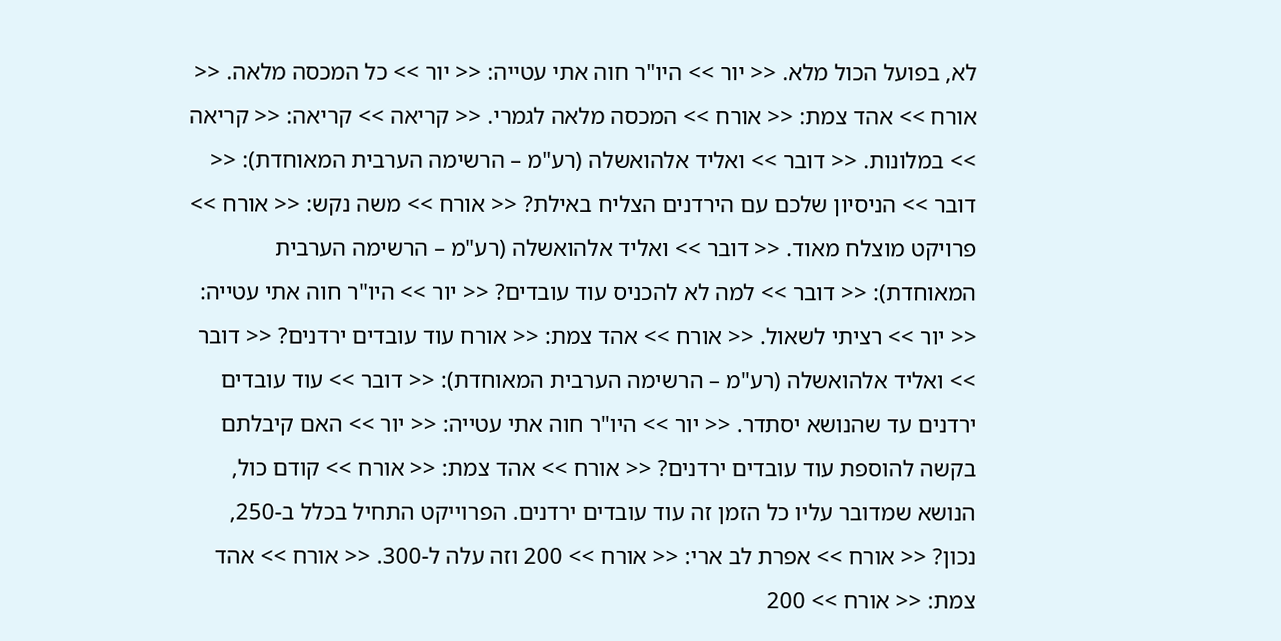לא, בפועל הכול מלא. << יור >> היו"ר חוה אתי עטייה: << יור >> כל המכסה מלאה. << אורח >> אהד צמת: << אורח >> המכסה מלאה לגמרי. << קריאה >> קריאה: << קריאה >> במלונות. << דובר >> ואליד אלהואשלה (רע"מ – הרשימה הערבית המאוחדת): << דובר >> הניסיון שלכם עם הירדנים הצליח באילת? << אורח >> משה נקש: << אורח >> פרויקט מוצלח מאוד. << דובר >> ואליד אלהואשלה (רע"מ – הרשימה הערבית המאוחדת): << דובר >> למה לא להכניס עוד עובדים? << יור >> היו"ר חוה אתי עטייה: << יור >> רציתי לשאול. << אורח >> אהד צמת: << אורח עוד עובדים ירדנים? << דובר >> ואליד אלהואשלה (רע"מ – הרשימה הערבית המאוחדת): << דובר >> עוד עובדים ירדנים עד שהנושא יסתדר. << יור >> היו"ר חוה אתי עטייה: << יור >> האם קיבלתם בקשה להוספת עוד עובדים ירדנים? << אורח >> אהד צמת: << אורח >> קודם כול, הנושא שמדובר עליו כל הזמן זה עוד עובדים ירדנים. הפרוייקט התחיל בכלל ב-250, נכון? << אורח >> אפרת לב ארי: << אורח >> 200 וזה עלה ל-300. << אורח >> אהד צמת: << אורח >> 200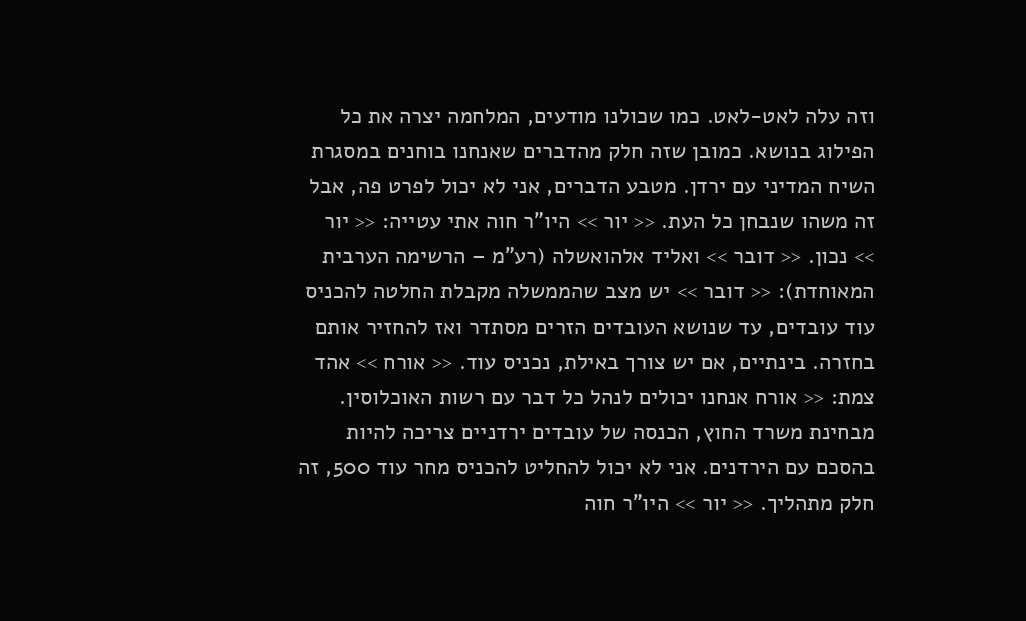וזה עלה לאט-לאט. כמו שכולנו מודעים, המלחמה יצרה את כל הפילוג בנושא. כמובן שזה חלק מהדברים שאנחנו בוחנים במסגרת השיח המדיני עם ירדן. מטבע הדברים, אני לא יכול לפרט פה, אבל זה משהו שנבחן כל העת. << יור >> היו"ר חוה אתי עטייה: << יור >> נכון. << דובר >> ואליד אלהואשלה (רע"מ – הרשימה הערבית המאוחדת): << דובר >> יש מצב שהממשלה מקבלת החלטה להכניס עוד עובדים, עד שנושא העובדים הזרים מסתדר ואז להחזיר אותם בחזרה. בינתיים, אם יש צורך באילת, נכניס עוד. << אורח >> אהד צמת: << אורח אנחנו יכולים לנהל כל דבר עם רשות האוכלוסין. מבחינת משרד החוץ, הכנסה של עובדים ירדניים צריכה להיות בהסכם עם הירדנים. אני לא יכול להחליט להכניס מחר עוד 500, זה חלק מתהליך. << יור >> היו"ר חוה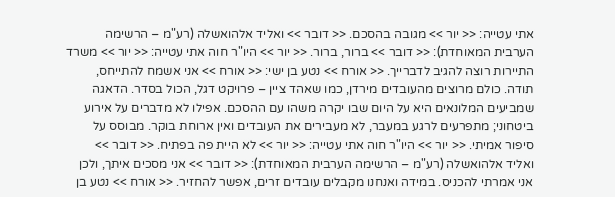אתי עטייה: << יור >> מגובה בהסכם. << דובר >> ואליד אלהואשלה (רע"מ – הרשימה הערבית המאוחדת): << דובר >> ברור, ברור. << יור >> היו"ר חוה אתי עטייה: << יור >> משרד התיירות רוצה להגיב לדברייך. << אורח >> נטע בן ישי: << אורח >> אני אשמח להתייחס, תודה. כולם מרוצים מהעובדים מירדן, כמו שאהד ציין – פרויקט דגל, הכול בסדר. הדאגה שמביעים המלונאים היא על היום שבו יקרה משהו עם ההסכם. אפילו לא מדברים על אירוע ביטחוני; מתפרעים לרגע במעבר, לא מעבירים את העובדים ואין ארוחת בוקר. מבוסס על סיפור אמיתי. << יור >> היו"ר חוה אתי עטייה: << יור >> לא היית פה בפתיח. << דובר >> ואליד אלהואשלה (רע"מ – הרשימה הערבית המאוחדת): << דובר >> אני מסכים איתך, ולכן אני אמרתי להכניס. במידה ואנחנו מקבלים עובדים זרים, אפשר להחזיר. << אורח >> נטע בן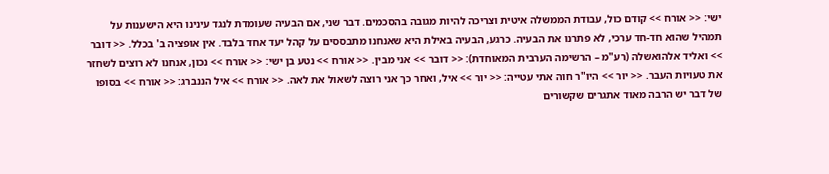ישי: << אורח >> קודם כול, עבודת הממשלה איטית וצריכה להיות מגובה בהסכמים. דבר שני, אם הבעיה שעומדת לנגד עינינו היא הישענות על תמהיל שהוא חד-חד ערכי, לא פתרנו את הבעיה. כרגע, הבעיה באילת היא שאנחנו מתבססים על קהל יעד אחד בלבד. אין אופציה ב' בכלל. << דובר >> ואליד אלהואשלה (רע"מ – הרשימה הערבית המאוחדת): << דובר >> אני מבין. << אורח >> נטע בן ישי: << אורח >> נכון, אנחנו לא רוצים לשחזר את טעויות העבר. << יור >> היו"ר חוה אתי עטייה: << יור >> איל, ואחר כך אני רוצה לשאול את לאה. << אורח >> איל הננברג: << אורח >> בסופו של דבר יש הרבה מאוד אתגרים שקשורים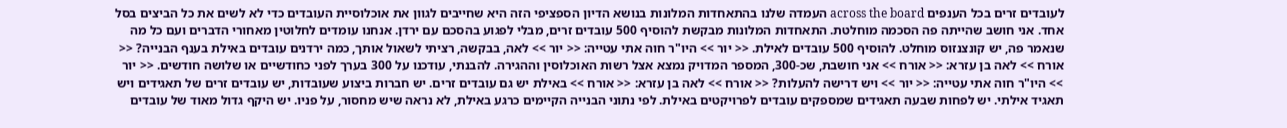לעובדים זרים בכל הענפים across the board העמדה שלנו בהתאחדות המלונות בנושא הדיון הספציפי הזה היא שחייבים לגוון את אוכלוסיית העובדים כדי לא לשים את כל הביצים בסל אחד. אני חושב שהייתה פה הסכמה מוחלטת. התאחדות המלונות מבקשת להוסיף 500 עובדים זרים, מבלי לפגוע בהסכם עם ירדן. אנחנו עומדים לחלוטין מאחורי הדברים ועם כל מה שנאמר פה, יש קונצנזוס מוחלט. להוסיף 500 עובדים לאילת. << יור >> היו"ר חוה אתי עטייה: << יור >> לאה, בבקשה, רציתי לשאול אותך, כמה ירדנים עובדים באילת בענף הבנייה? << אורח >> לאה בן עזרא: << אורח >> אני חושבת, שכ-300, המספר המדויק נמצא אצל רשות האוכלוסין וההגירה. להבנתי, עודכנו על 300 בערך לפני כחודשיים או שלושה חודשים. << יור >> היו"ר חוה אתי עטייה: << יור >> ויש דרישה להעלות? << אורח >> לאה בן עזרא: << אורח >> באילת יש גם עובדים זרים. יש חברות ביצוע שעובדות, יש עובדים זרים של תאגידים ויש תאגיד אילתי. יש לפחות שבעה תאגידים שמספקים עובדים לפרויקטים באילת. לפי נתוני הבנייה הקיימים כרגע באילת, לא נראה שיש מחסור, על פניו. יש היקף גדול מאוד של עובדים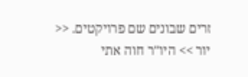זרים שבונים שם פרויקטים. << יור >> היו"ר חוה אתי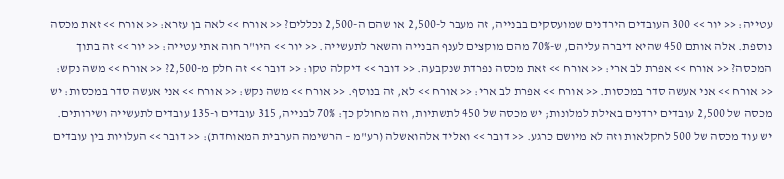עטייה: << יור >> 300 העובדים הירדנים שמועסקים בבנייה, זה מעבר ל-2,500 או שהם ה-2,500 נכללים? << אורח >> לאה בן עזרא: << אורח >> זאת מכסה נוספת. אלה אותם 450 שהיא דיברה עליהם, ש-70% מהם מוקצים לענף הבנייה והשאר לתעשייה. << יור >> היו"ר חוה אתי עטייה: << יור >> זה בתוך המכסה? << אורח >> אפרת לב ארי: << אורח >> זאת מכסה נפרדת שנקבעה. << דובר >> דיקלה טקו: << דובר >> זה חלק מ-2,500? << אורח >> משה נקש: << אורח >> אני אעשה סדר במכסות. << אורח >> אפרת לב ארי: << אורח >> לא, זה בנוסף. << אורח >> משה נקש: << אורח >> אני אעשה סדר במכסות: יש מכסה של 2,500 עובדים ירדנים באילת למלונות; יש מכסה של 450 לתשתיות, וזה מחולק כך: 70% לבנייה, 315 עובדים ו-135 עובדים לתעשייה ושירותים. יש עוד מכסה של 500 לחקלאות וזה לא מיושם כרגע. << דובר >> ואליד אלהואשלה (רע"מ – הרשימה הערבית המאוחדת): << דובר >> העלויות בין עובדים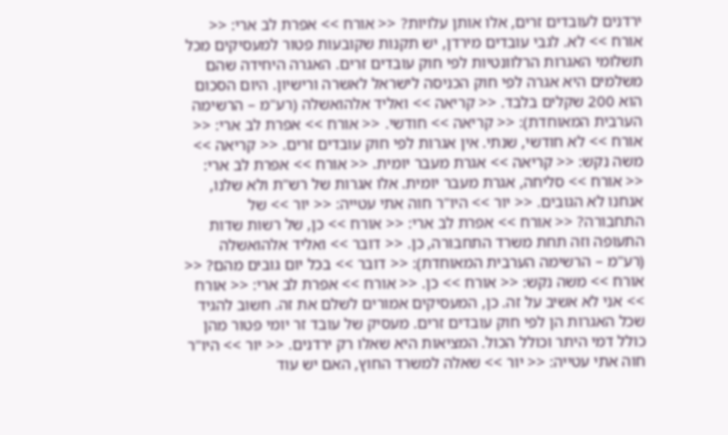ירדנים לעובדים זרים, אלו אותן עלויות? << אורח >> אפרת לב ארי: << אורח >> לא. לגבי עובדים מירדן, יש תקנות שקובעות פטור למעסיקים מכל תשלומי האגרות הרלוונטיות לפי חוק עובדים זרים. האגרה היחידה שהם משלמים היא אגרה לפי חוק הכניסה לישראל לאשרה ורישיון. היום הסכום הוא 200 שקלים בלבד. << קריאה >> ואליד אלהואשלה (רע"מ – הרשימה הערבית המאוחדת): << קריאה >> חודשי. << אורח >> אפרת לב ארי: << אורח >> לא חודשי, שנתי. אין אגרות לפי חוק עובדים זרים. << קריאה >> משה נקש: << קריאה >> אגרת מעבר יומית. << אורח >> אפרת לב ארי: << אורח >> סליחה, אגרת מעבר יומית. אלו אגרות של רש"ת ולא שלנו, אנחנו לא הגובים. << יור >> היו"ר חוה אתי עטייה: << יור >> של התחבורה? << אורח >> אפרת לב ארי: << אורח >> כן, של רשות שדות התעופה וזה תחת משרד התחבורה, כן. << דובר >> ואליד אלהואשלה (רע"מ – הרשימה הערבית המאוחדת): << דובר >> בכל יום גובים מהם? << אורח >> משה נקש: << אורח >> כן. << אורח >> אפרת לב ארי: << אורח >> אני לא אשיב על זה. כן, המעסיקים אמורים לשלם את זה. חשוב להגיד שכל האגרות הן לפי חוק עובדים זרים. מעסיק של עובד זר יומי פטור מהן כולל דמי היתר וכולל הכול. המציאות היא שאלו רק ירדנים. << יור >> היו"ר חוה אתי עטייה: << יור >> שאלה למשרד החוץ, האם יש עוד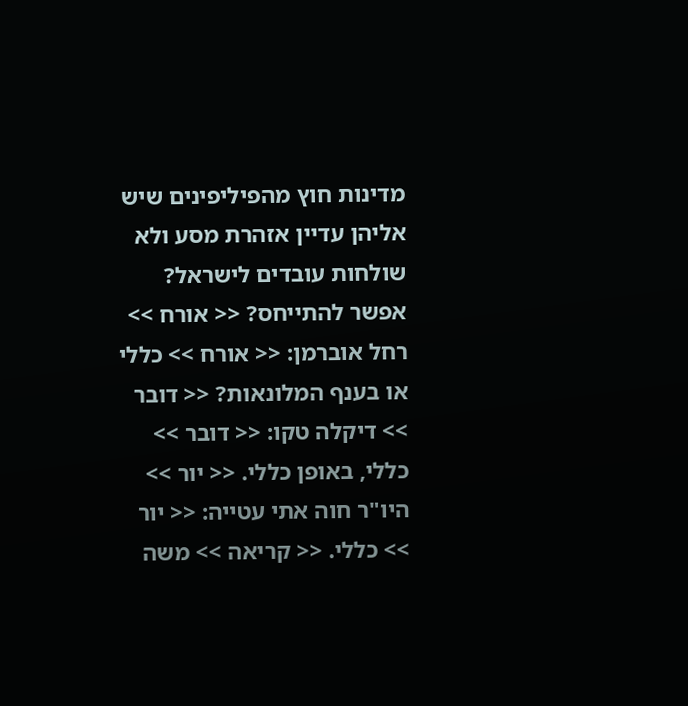מדינות חוץ מהפיליפינים שיש אליהן עדיין אזהרת מסע ולא שולחות עובדים לישראל? אפשר להתייחס? << אורח >> רחל אוברמן: << אורח >> כללי או בענף המלונאות? << דובר >> דיקלה טקו: << דובר >> כללי, באופן כללי. << יור >> היו"ר חוה אתי עטייה: << יור >> כללי. << קריאה >> משה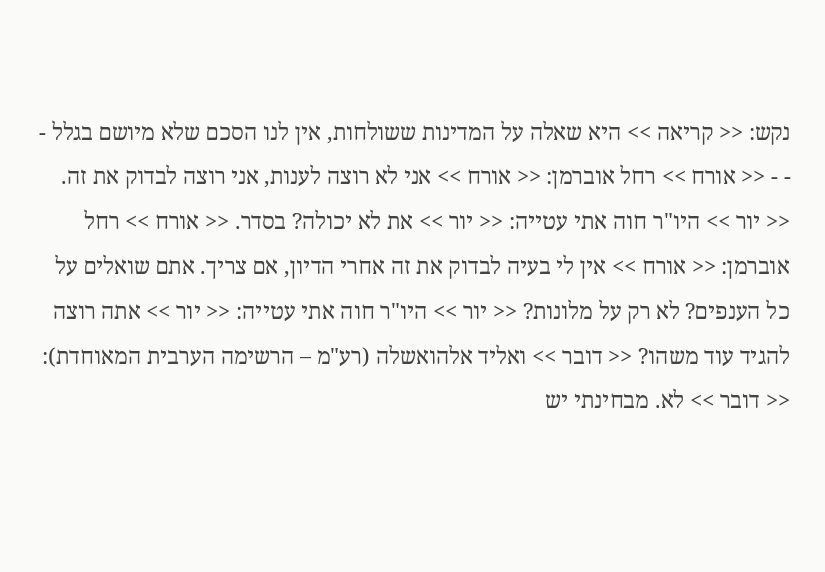נקש: << קריאה >> היא שאלה על המדינות ששולחות, אין לנו הסכם שלא מיושם בגלל - - - << אורח >> רחל אוברמן: << אורח >> אני לא רוצה לענות, אני רוצה לבדוק את זה. << יור >> היו"ר חוה אתי עטייה: << יור >> את לא יכולה? בסדר. << אורח >> רחל אוברמן: << אורח >> אין לי בעיה לבדוק את זה אחרי הדיון, אם צריך. אתם שואלים על כל הענפים? לא רק על מלונות? << יור >> היו"ר חוה אתי עטייה: << יור >> אתה רוצה להגיד עוד משהו? << דובר >> ואליד אלהואשלה (רע"מ – הרשימה הערבית המאוחדת): << דובר >> לא. מבחינתי יש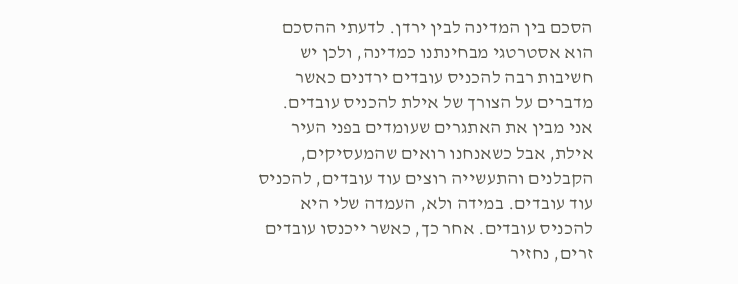הסכם בין המדינה לבין ירדן. לדעתי ההסכם הוא אסטרטגי מבחינתנו כמדינה, ולכן יש חשיבות רבה להכניס עובדים ירדנים כאשר מדברים על הצורך של אילת להכניס עובדים. אני מבין את האתגרים שעומדים בפני העיר אילת, אבל כשאנחנו רואים שהמעסיקים, הקבלנים והתעשייה רוצים עוד עובדים, להכניס עוד עובדים. במידה ולא, העמדה שלי היא להכניס עובדים. אחר כך, כאשר ייכנסו עובדים זרים, נחזיר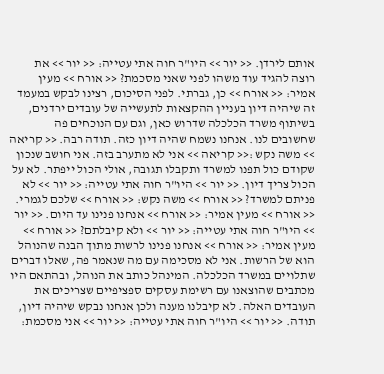אותם לירדן. << יור >> היו"ר חוה אתי עטייה: << יור >> את רוצה להגיד עוד משהו לפני שאני מסכמת? << אורח >> מעין אמיר: << אורח >> כן, גברתי. לפני הסיכום, רצינו לבקש במעמד זה שיהיה דיון בעניין ההקצאות לתעשייה של עובדים ירדנים, בשיתוף משרד הכלכלה שדרוש כאן, וגם עם הנוכחים פה שחשובים לנו. אנחנו נשמח שהיה דיון כזה. תודה רבה. << קריאה >> משה נקש :<< קריאה >> אני לא מתערב בזה. אני חושב שנכון שקודם כול תפנו למשרד ותקבלו תגובה, אולי הכול ייפתר. לא על הכול צריך דיון. << יור >> היו"ר חוה אתי עטייה: << יור >> לא פניתם למשרד? << אורח >> משה נקש: << אורח >> שלכם לגמרי. << אורח >> מעין אמיר: << אורח >> אנחנו פנינו עד היום. << יור >> היו"ר חוה אתי עטייה: << יור >> ולא קיבלתם? << אורח >> מעין אמיר: << אורח >> אנחנו פנינו לרשות מתוך הבנה שהנוהל הוא של הרשות. אני לא מסכימה עם מה שנאמר פה, שאלו דברים שתלויים במשרד הכלכלה. המינהל כותב את הנוהל, ובהתאם היו מכתבים שהוצאנו עם רשימת עסקים ספציפיים שצריכים את העובדים האלה. לא קיבלנו מענה ולכן אנחנו נבקש שיהיה דיון, תודה. << יור >> היו"ר חוה אתי עטייה: << יור >> אני מסכמת: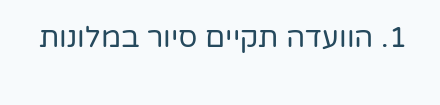1. הוועדה תקיים סיור במלונות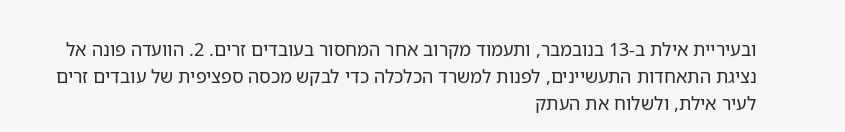ובעיריית אילת ב-13 בנובמבר, ותעמוד מקרוב אחר המחסור בעובדים זרים. 2. הוועדה פונה אל נציגת התאחדות התעשיינים, לפנות למשרד הכלכלה כדי לבקש מכסה ספציפית של עובדים זרים לעיר אילת, ולשלוח את העתק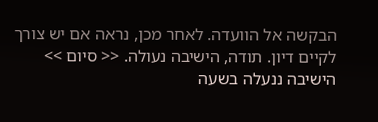הבקשה אל הוועדה. לאחר מכן, נראה אם יש צורך לקיים דיון. תודה, הישיבה נעולה. << סיום >> הישיבה ננעלה בשעה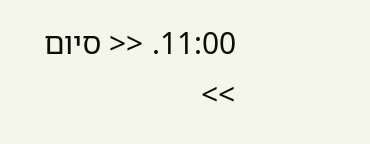11:00. << סיום >>